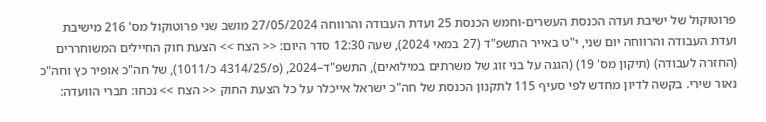פרוטוקול של ישיבת ועדה הכנסת העשרים-וחמש הכנסת 25 ועדת העבודה והרווחה 27/05/2024 מושב שני פרוטוקול מס' 216 מישיבת ועדת העבודה והרווחה יום שני, י"ט באייר התשפ"ד (27 במאי 2024), שעה 12:30 סדר היום: << הצח >> הצעת חוק החיילים המשוחררים (החזרה לעבודה) (תיקון מס' 19) (הגנה על בני זוג של משרתים במילואים), התשפ"ד–2024, (פ/4314/25 כ/1011), של חה"כ אופיר כץ וחה"כ נאור שירי. בקשה לדיון מחדש לפי סעיף 115 לתקנון הכנסת של חה"כ ישראל אייכלר על כל הצעת החוק << הצח >> נכחו: חברי הוועדה: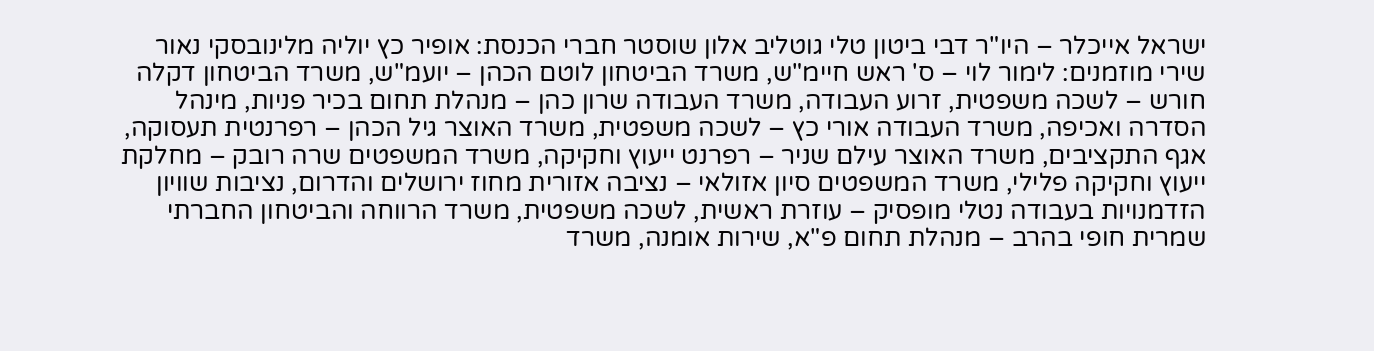ישראל אייכלר – היו"ר דבי ביטון טלי גוטליב אלון שוסטר חברי הכנסת: אופיר כץ יוליה מלינובסקי נאור שירי מוזמנים: לימור לוי – ס' ראש חיימ"ש, משרד הביטחון לוטם הכהן – יועמ"ש, משרד הביטחון דקלה חורש – לשכה משפטית, זרוע העבודה, משרד העבודה שרון כהן – מנהלת תחום בכיר פניות, מינהל הסדרה ואכיפה, משרד העבודה אורי כץ – לשכה משפטית, משרד האוצר גיל הכהן – רפרנטית תעסוקה, אגף התקציבים, משרד האוצר עילם שניר – רפרנט ייעוץ וחקיקה, משרד המשפטים שרה רובק – מחלקת ייעוץ וחקיקה פלילי, משרד המשפטים סיון אזולאי – נציבה אזורית מחוז ירושלים והדרום, נציבות שוויון הזדמנויות בעבודה נטלי מופסיק – עוזרת ראשית, לשכה משפטית, משרד הרווחה והביטחון החברתי שמרית חופי בהרב – מנהלת תחום פ"א, שירות אומנה, משרד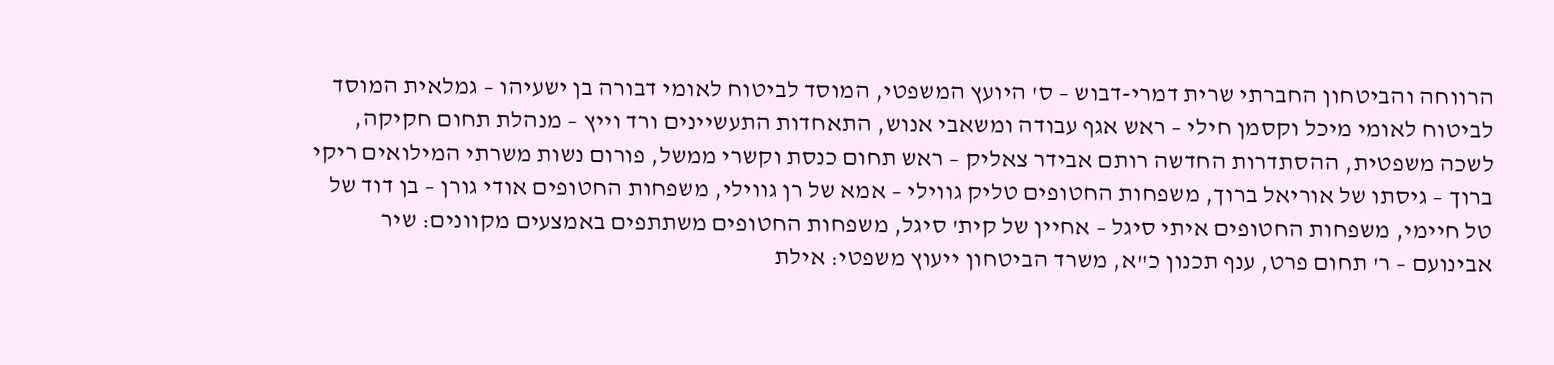הרווחה והביטחון החברתי שרית דמרי-דבוש – ס' היועץ המשפטי, המוסד לביטוח לאומי דבורה בן ישעיהו – גמלאית המוסד לביטוח לאומי מיכל וקסמן חילי – ראש אגף עבודה ומשאבי אנוש, התאחדות התעשיינים ורד וייץ – מנהלת תחום חקיקה, לשכה משפטית, ההסתדרות החדשה רותם אבידר צאליק – ראש תחום כנסת וקשרי ממשל, פורום נשות משרתי המילואים ריקי ברוך – גיסתו של אוריאל ברוך, משפחות החטופים טליק גווילי – אמא של רן גווילי, משפחות החטופים אודי גורן – בן דוד של טל חיימי, משפחות החטופים איתי סיגל – אחיין של קית' סיגל, משפחות החטופים משתתפים באמצעים מקוונים: שיר אבינועם – ר' תחום פרט, ענף תכנון כ"א, משרד הביטחון ייעוץ משפטי: אילת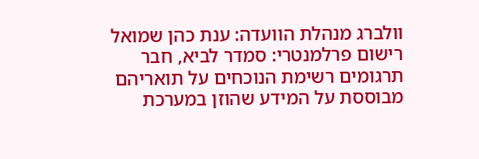וולברג מנהלת הוועדה: ענת כהן שמואל רישום פרלמנטרי: סמדר לביא, חבר תרגומים רשימת הנוכחים על תואריהם מבוססת על המידע שהוזן במערכת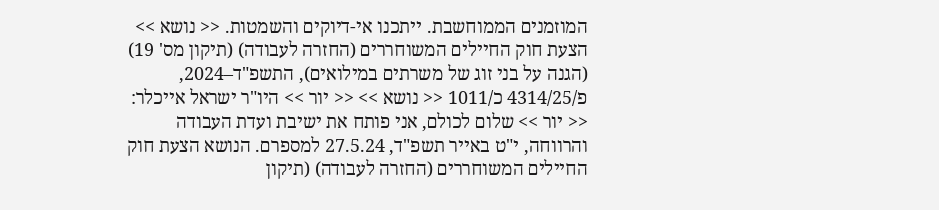המוזמנים הממוחשבת. ייתכנו אי-דיוקים והשמטות. << נושא >> הצעת חוק החיילים המשוחררים (החזרה לעבודה) (תיקון מס' 19) (הגנה על בני זוג של משרתים במילואים), התשפ"ד–2024, פ/4314/25 כ/1011 << נושא >> << יור >> היו"ר ישראל אייכלר: << יור >> שלום לכולם, אני פותח את ישיבת ועדת העבודה והרווחה, י"ט באייר תשפ"ד, 27.5.24 למספרם. הנושא הצעת חוק החיילים המשוחררים (החזרה לעבודה) (תיקון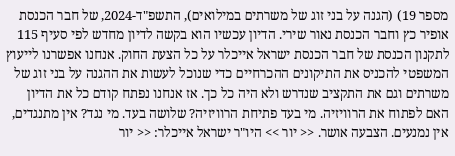מספר 19) (הגנה על בני זוג של משרתים במילואים), התשפ"ד-2024, של חבר הכנסת אופיר כץ וחבר הכנסת נאור שירי. הדיון עכשיו הוא בקשה לדיון מחדש לפי סעיף 115 לתקנון הכנסת של חבר הכנסת ישראל אייכלר על כל הצעת החוק. אנחנו אפשרנו לייעוץ המשפטי להכניס את התיקונים ההכרחיים כדי שנוכל לעשות את ההגנה על בני זוג של משרתים וגם את התקציב שנדרש ולא היה כל כך. אז אנחנו נפתח קודם כל את הדיון האם לפתוח את הרוויזיה. מי בעד פתיחת הרוויזיה? שלושה בעד. מי נגד? אין מתנגדים, אין נמנעים. הצבעה אושר. << יור >> היו"ר ישראל אייכלר: << יור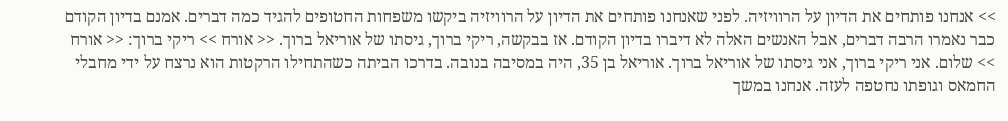>> אנחנו פותחים את הדיון על הרוויזיה. לפני שאנחנו פותחים את הדיון על הרוויזיה ביקשו משפחות החטופים להגיד כמה דברים. אמנם בדיון הקודם כבר נאמרו הרבה דברים, אבל האנשים האלה לא דיברו בדיון הקודם. אז בבקשה, ריקי ברוך, גיסתו של אוריאל ברוך. << אורח >> ריקי ברוך: << אורח >> שלום. אני ריקי ברוך, אני גיסתו של אוריאל ברוך. אוריאל בן 35, היה במסיבה בנובה. בדרכו הביתה כשהתחילו הרקטות הוא נרצח על ידי מחבלי החמאס וגופתו נחטפה לעזה. אנחנו במשך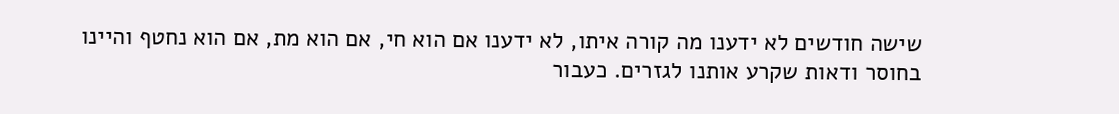שישה חודשים לא ידענו מה קורה איתו, לא ידענו אם הוא חי, אם הוא מת, אם הוא נחטף והיינו בחוסר ודאות שקרע אותנו לגזרים. כעבור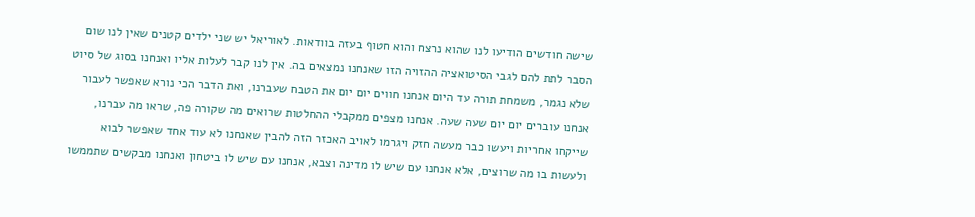שישה חודשים הודיעו לנו שהוא נרצח והוא חטוף בעזה בוודאות. לאוריאל יש שני ילדים קטנים שאין לנו שום הסבר לתת להם לגבי הסיטואציה ההזויה הזו שאנחנו נמצאים בה. אין לנו קבר לעלות אליו ואנחנו בסוג של סיוט שלא נגמר, משמחת תורה עד היום אנחנו חווים יום יום את הטבח שעברנו, ואת הדבר הכי נורא שאפשר לעבור אנחנו עוברים יום יום שעה שעה. אנחנו מצפים ממקבלי ההחלטות שרואים מה שקורה פה, שראו מה עברנו, שייקחו אחריות ויעשו כבר מעשה חזק ויגרמו לאויב האכזר הזה להבין שאנחנו לא עוד אחד שאפשר לבוא ולעשות בו מה שרוצים, אלא אנחנו עם שיש לו מדינה וצבא, אנחנו עם שיש לו ביטחון ואנחנו מבקשים שתממשו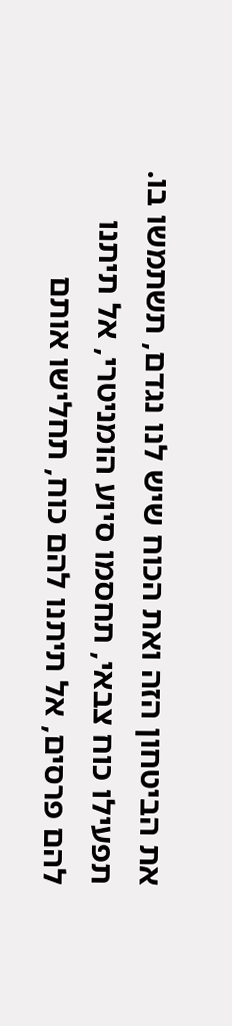את הביטחון הזה ואת הכוח שיש לנו נגדם, תשתמשו בו. תפעילו כוח צבאי, תחסמו סיוע הומניטרי, אל תיתנו להם פרסים, אל תיתנו להם כוח, תחלישו אותם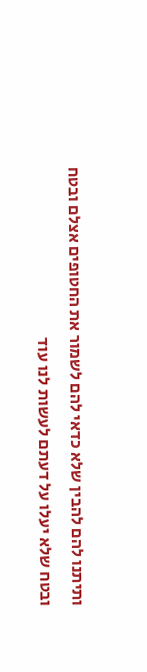ותיתנו להם להבין שלא כדאי להם לשמור את החטופים אצלם ובטח ובטח שלא יעלו על דעתם לעשות לנו עוד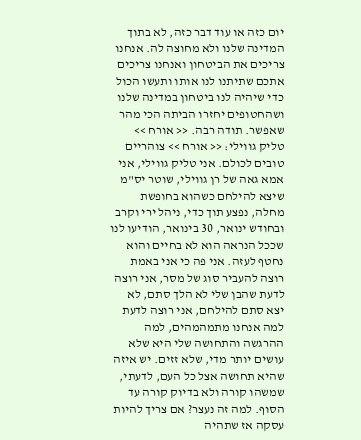יום כזה או עוד דבר כזה, לא בתוך המדינה שלנו ולא מחוצה לה. אנחנו צריכים את הביטחון ואנחנו צריכים אתכם שתיתנו לנו אותו ותעשו הכול כדי שיהיה לנו ביטחון במדינה שלנו ושהחטופים יחזרו הביתה הכי מהר שאפשר. תודה רבה. << אורח >> טליק גווילי: << אורח >> צוהריים טובים לכולם. אני טליק גווילי, אני אמא גאה של רן גווילי, שוטר יס"מ שיצא להילחם כשהוא בחופשת מחלה, נפצע תוך כדי, ניהל ירי וקרב ובחודש ינואר, 30 בינואר, הודיעו לנו שככל הנראה הוא לא בחיים והוא נחטף לעזה. אני פה כי אני באמת רוצה להעביר סוג של מסר, אני רוצה לדעת שהבן שלי לא הלך סתם, לא יצא סתם להילחם, אני רוצה לדעת למה אנחנו מתמהמהים, למה ההרגשה והתחושה שלי היא שלא עושים יותר מדי, שלא זזים. יש איזה שהיא תחושה אצל כל העם, לדעתי, שמשהו קורה ולא בדיוק קורה עד הסוף. למה זה נעצר? אם צריך להיות עסקה אז שתהיה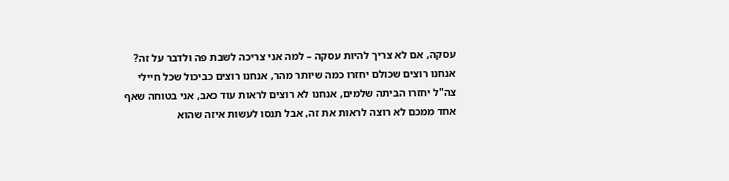עסקה, אם לא צריך להיות עסקה – למה אני צריכה לשבת פה ולדבר על זה? אנחנו רוצים שכולם יחזרו כמה שיותר מהר, אנחנו רוצים כביכול שכל חיילי צה"ל יחזרו הביתה שלמים, אנחנו לא רוצים לראות עוד כאב, אני בטוחה שאף אחד ממכם לא רוצה לראות את זה, אבל תנסו לעשות איזה שהוא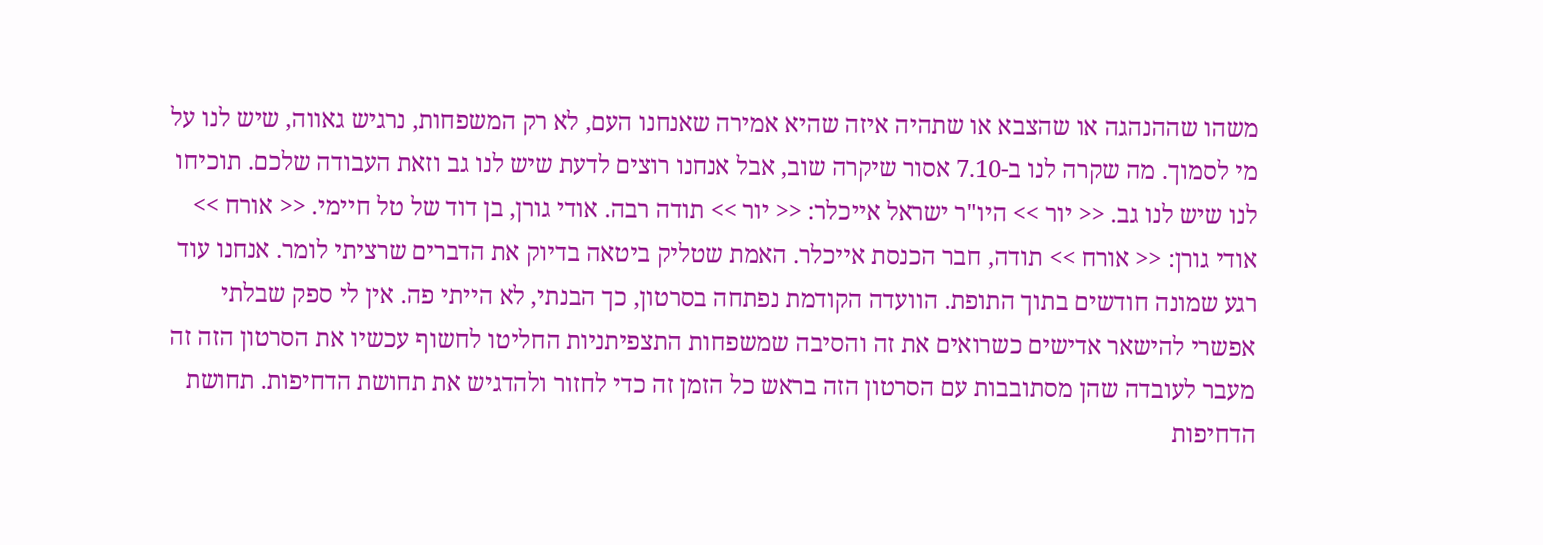משהו שההנהגה או שהצבא או שתהיה איזה שהיא אמירה שאנחנו העם, לא רק המשפחות, נרגיש גאווה, שיש לנו על מי לסמוך. מה שקרה לנו ב-7.10 אסור שיקרה שוב, אבל אנחנו רוצים לדעת שיש לנו גב וזאת העבודה שלכם. תוכיחו לנו שיש לנו גב. << יור >> היו"ר ישראל אייכלר: << יור >> תודה רבה. אודי גורן, בן דוד של טל חיימי. << אורח >> אודי גורן: << אורח >> תודה, חבר הכנסת אייכלר. האמת שטליק ביטאה בדיוק את הדברים שרציתי לומר. אנחנו עוד רגע שמונה חודשים בתוך התופת. הוועדה הקודמת נפתחה בסרטון, כך הבנתי, לא הייתי פה. אין לי ספק שבלתי אפשרי להישאר אדישים כשרואים את זה והסיבה שמשפחות התצפיתניות החליטו לחשוף עכשיו את הסרטון הזה זה מעבר לעובדה שהן מסתובבות עם הסרטון הזה בראש כל הזמן זה כדי לחזור ולהדגיש את תחושת הדחיפות. תחושת הדחיפות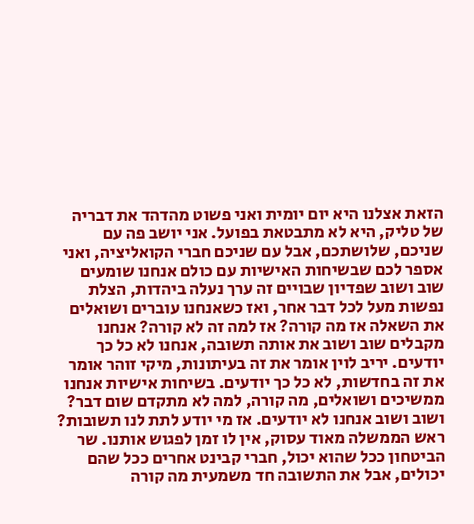הזאת אצלנו היא יום יומית ואני פשוט מהדהד את דבריה של טליק, היא לא מתבטאת בפועל. אני יושב פה עם שניכם, שלושתכם, אבל עם שניכם חברי הקואליציה, ואני אספר לכם שבשיחות האישיות עם כולם אנחנו שומעים שוב ושוב שפדיון שבויים זה ערך נעלה ביהדות, הצלת נפשות מעל לכל דבר אחר, ואז כשאנחנו עוברים ושואלים את השאלה אז מה קורה? אז למה זה לא קורה? אנחנו מקבלים שוב ושוב את אותה תשובה, אנחנו לא כל כך יודעים. יריב לוין אומר את זה בעיתונות, מיקי זוהר אומר את זה בחדשות, לא כל כך יודעים. בשיחות אישיות אנחנו ממשיכים ושואלים, מה קורה, למה לא מתקדם שום דבר? ושוב ושוב אנחנו לא יודעים. אז מי יודע לתת לנו תשובות? ראש הממשלה מאוד עסוק, אין לו זמן לפגוש אותנו. שר הביטחון ככל שהוא יכול, חברי קבינט אחרים ככל שהם יכולים, אבל את התשובה חד משמעית מה קורה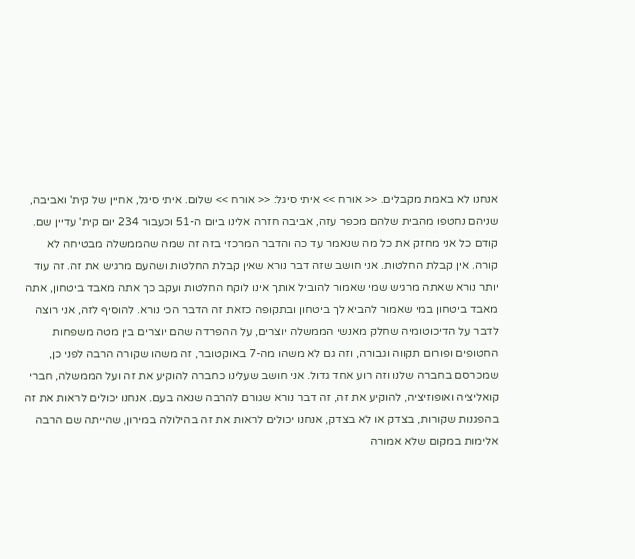אנחנו לא באמת מקבלים. << אורח >> איתי סיגל: << אורח >> שלום. איתי סיגל, אחיין של קית' ואביבה, שניהם נחטפו מהבית שלהם מכפר עזה, אביבה חזרה אלינו ביום ה-51 וכעבור 234 יום קית' עדיין שם. קודם כל אני מחזק את כל מה שנאמר עד כה והדבר המרכזי בזה זה שמה שהממשלה מבטיחה לא קורה. אין קבלת החלטות. אני חושב שזה דבר נורא שאין קבלת החלטות ושהעם מרגיש את זה. זה עוד יותר נורא שאתה מרגיש שמי שאמור להוביל אותך אינו לוקח החלטות ועקב כך אתה מאבד ביטחון, אתה מאבד ביטחון במי שאמור להביא לך ביטחון ובתקופה כזאת זה הדבר הכי נורא. להוסיף לזה, אני רוצה לדבר על הדיכוטומיה שחלק מאנשי הממשלה יוצרים, על ההפרדה שהם יוצרים בין מטה משפחות החטופים ופורום תקווה וגבורה, וזה גם לא משהו מה-7 באוקטובר, זה משהו שקורה הרבה לפני כן, שמכרסם בחברה שלנו וזה רוע אחד גדול. אני חושב שעלינו כחברה להוקיע את זה ועל הממשלה, חברי קואליציה ואופוזיציה, להוקיע את זה, זה דבר נורא שגורם להרבה שנאה בעם. אנחנו יכולים לראות את זה בהפגנות שקורות, בצדק או לא בצדק, אנחנו יכולים לראות את זה בהילולה במירון, שהייתה שם הרבה אלימות במקום שלא אמורה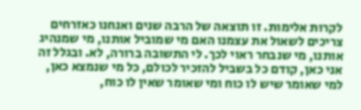לקרות אלימות. זו תוצאה של הרבה שנים ואנחנו כאזרחים צריכים לשאול את עצמנו האם מי שמוביל אותנו, מי שמנהיג אותנו, מי שנבחר ראוי לכך. לי התשובה ברורה, לא. ובגלל זה אני כאן, קודם כל בשביל להזכיר לכולם, כל מי שנמצא כאן, למי שאומר שיש לו כוח ומי שאומר שאין לו כוח,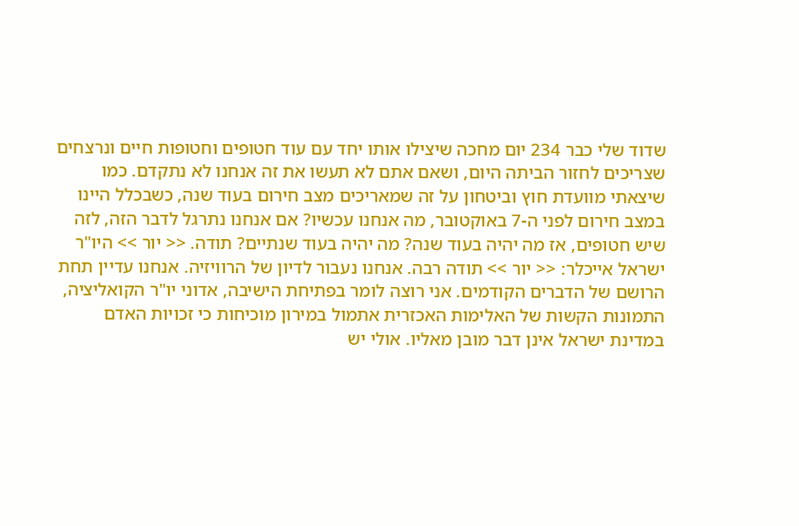שדוד שלי כבר 234 יום מחכה שיצילו אותו יחד עם עוד חטופים וחטופות חיים ונרצחים שצריכים לחזור הביתה היום, ושאם אתם לא תעשו את זה אנחנו לא נתקדם. כמו שיצאתי מוועדת חוץ וביטחון על זה שמאריכים מצב חירום בעוד שנה, כשבכלל היינו במצב חירום לפני ה-7 באוקטובר, מה אנחנו עכשיו? אם אנחנו נתרגל לדבר הזה, לזה שיש חטופים, אז מה יהיה בעוד שנה? מה יהיה בעוד שנתיים? תודה. << יור >> היו"ר ישראל אייכלר: << יור >> תודה רבה. אנחנו נעבור לדיון של הרוויזיה. אנחנו עדיין תחת הרושם של הדברים הקודמים. אני רוצה לומר בפתיחת הישיבה, אדוני יו"ר הקואליציה, התמונות הקשות של האלימות האכזרית אתמול במירון מוכיחות כי זכויות האדם במדינת ישראל אינן דבר מובן מאליו. אולי יש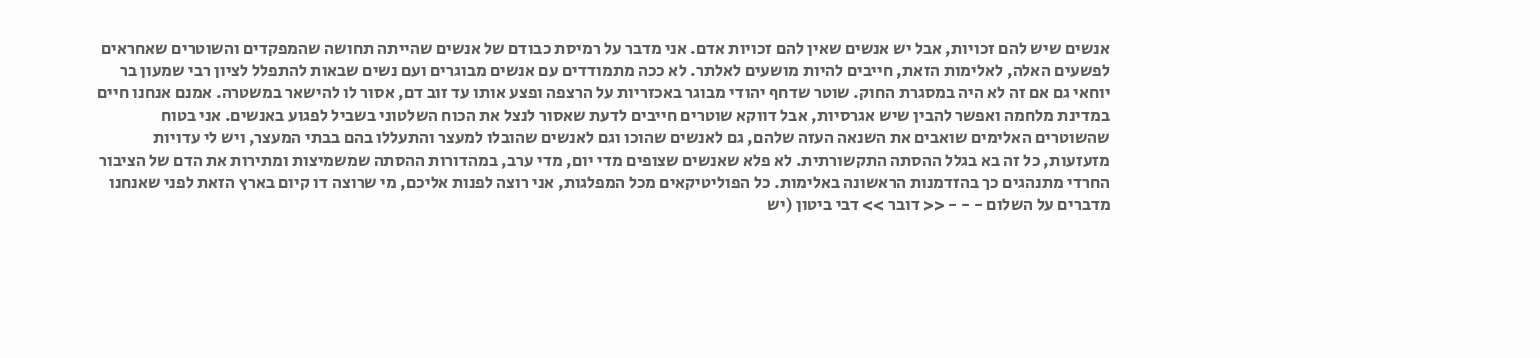אנשים שיש להם זכויות, אבל יש אנשים שאין להם זכויות אדם. אני מדבר על רמיסת כבודם של אנשים שהייתה תחושה שהמפקדים והשוטרים שאחראים לפשעים האלה, לאלימות הזאת, חייבים להיות מושעים לאלתר. לא ככה מתמודדים עם אנשים מבוגרים ועם נשים שבאות להתפלל לציון רבי שמעון בר יוחאי גם אם זה לא היה במסגרת החוק. שוטר שדחף יהודי מבוגר באכזריות על הרצפה ופצע אותו עד זוב דם, אסור לו להישאר במשטרה. אמנם אנחנו חיים במדינת מלחמה ואפשר להבין שיש אגרסיות, אבל דווקא שוטרים חייבים לדעת שאסור לנצל את הכוח השלטוני בשביל לפגוע באנשים. אני בטוח שהשוטרים האלימים שואבים את השנאה העזה שלהם, גם לאנשים שהוכו וגם לאנשים שהובלו למעצר והתעללו בהם בבתי המעצר, ויש לי עדויות מזעזעות, כל זה בא בגלל ההסתה התקשורתית. לא פלא שאנשים שצופים מדי יום, מדי ערב, במהדורות ההסתה שמשמיצות ומתירות את הדם של הציבור החרדי מתנהגים כך בהזדמנות הראשונה באלימות. כל הפוליטיקאים מכל המפלגות, אני רוצה לפנות אליכם, מי שרוצה דו קיום בארץ הזאת לפני שאנחנו מדברים על השלום - - - << דובר >> דבי ביטון (יש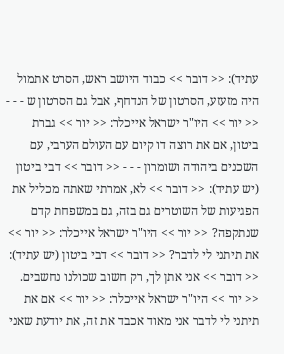עתיד): << דובר >> כבוד היושב ראש, הסרט אתמול היה מזעזע, הסרטון של הנדחף, אבל גם הסרטון ש - - - << יור >> היו"ר ישראל אייכלר: << יור >> גברת ביטון, אם את רוצה דו קיום עם העולם הערבי, עם השכנים ביהודה ושומרון - - - << דובר >> דבי ביטון (יש עתיד): << דובר >> לא, אמרתי שאתה מכליל את הפגיעות של השוטרים גם בזה, גם במשפחת קדם שנתקפה? << יור >> היו"ר ישראל אייכלר: << יור >> את תיתני לי לדבר? << דובר >> דבי ביטון (יש עתיד): << דובר >> אני אתן לך, רק חשוב שכולנו נחשבים. << יור >> היו"ר ישראל אייכלר: << יור >> אם את תיתני לי לדבר אני מאוד אכבד את זה, את יודעת שאני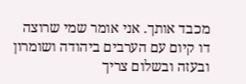מכבד אותך. אני אומר שמי שרוצה דו קיום עם הערבים ביהודה ושומרון ובעזה ובשלום צריך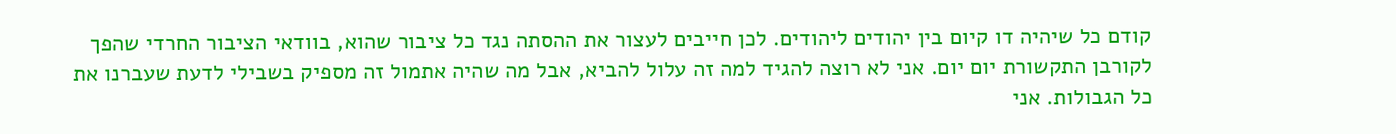קודם כל שיהיה דו קיום בין יהודים ליהודים. לכן חייבים לעצור את ההסתה נגד כל ציבור שהוא, בוודאי הציבור החרדי שהפך לקורבן התקשורת יום יום. אני לא רוצה להגיד למה זה עלול להביא, אבל מה שהיה אתמול זה מספיק בשבילי לדעת שעברנו את כל הגבולות. אני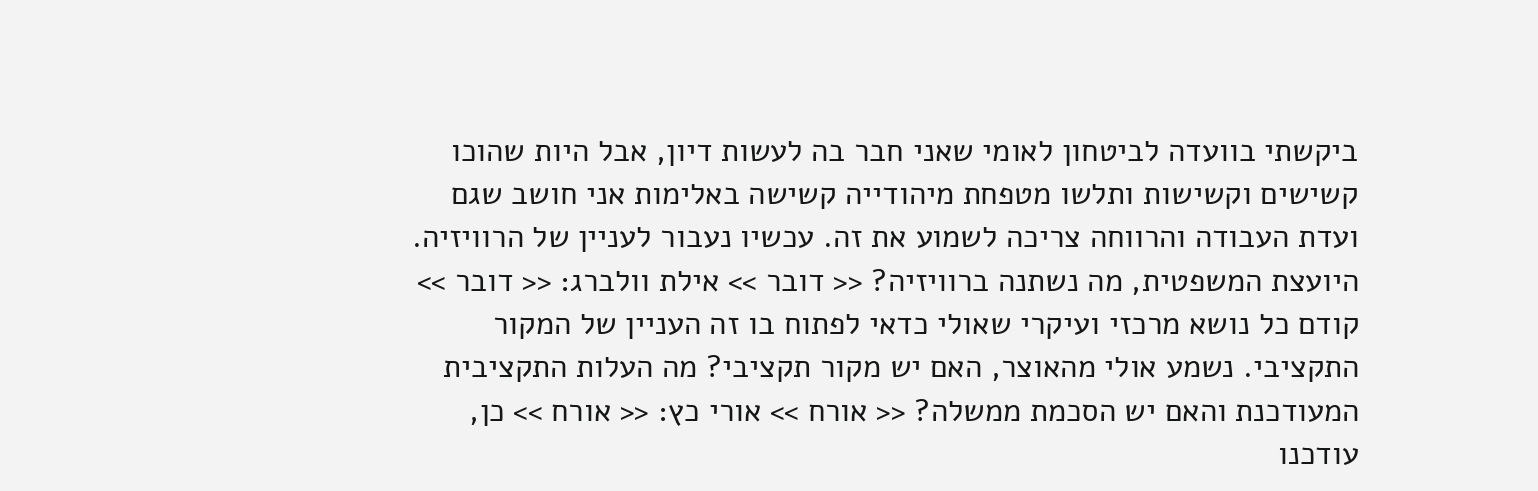ביקשתי בוועדה לביטחון לאומי שאני חבר בה לעשות דיון, אבל היות שהוכו קשישים וקשישות ותלשו מטפחת מיהודייה קשישה באלימות אני חושב שגם ועדת העבודה והרווחה צריכה לשמוע את זה. עכשיו נעבור לעניין של הרוויזיה. היועצת המשפטית, מה נשתנה ברוויזיה? << דובר >> אילת וולברג: << דובר >> קודם כל נושא מרכזי ועיקרי שאולי כדאי לפתוח בו זה העניין של המקור התקציבי. נשמע אולי מהאוצר, האם יש מקור תקציבי? מה העלות התקציבית המעודכנת והאם יש הסכמת ממשלה? << אורח >> אורי כץ: << אורח >> כן, עודכנו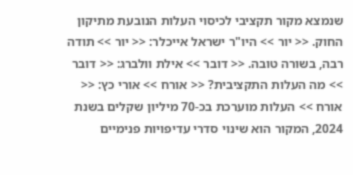שנמצא מקור תקציבי לכיסוי העלות הנובעת מתיקון החוק. << יור >> היו"ר ישראל אייכלר: << יור >> תודה רבה, בשורה טובה. << דובר >> אילת וולברג: << דובר >> מה העלות התקציבית? << אורח >> אורי כץ: << אורח >> העלות מוערכת בכ-70 מיליון שקלים בשנת 2024, המקור הוא שינוי סדרי עדיפויות פנימיים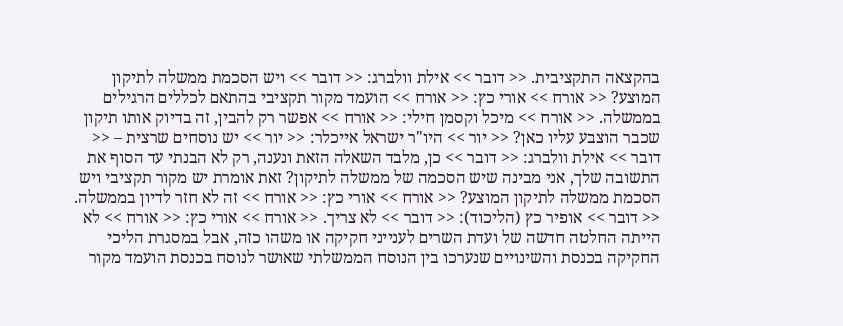בהקצאה התקציבית. << דובר >> אילת וולברג: << דובר >> ויש הסכמת ממשלה לתיקון המוצע? << אורח >> אורי כץ: << אורח >> הועמד מקור תקציבי בהתאם לכללים הרגילים בממשלה. << אורח >> מיכל וקסמן חילי: << אורח >> אפשר רק להבין, זה בדיוק אותו תיקון שכבר הוצבע עליו כאן? << יור >> היו"ר ישראל אייכלר: << יור >> יש נוסחים שרצית – << דובר >> אילת וולברג: << דובר >> כן, מלבד השאלה הזאת ונענה, רק לא הבנתי עד הסוף את התשובה שלך, אני מבינה שיש הסכמה של ממשלה לתיקון? זאת אומרת יש מקור תקציבי ויש הסכמת ממשלה לתיקון המוצע? << אורח >> אורי כץ: << אורח >> זה לא חזר לדיון בממשלה. << דובר >> אופיר כץ (הליכוד): << דובר >> לא צריך. << אורח >> אורי כץ: << אורח >> לא הייתה החלטה חדשה של ועדת השרים לענייני חקיקה או משהו כזה, אבל במסגרת הליכי החקיקה בכנסת והשינויים שנערכו בין הנוסח הממשלתי שאושר לנוסח בכנסת הועמד מקור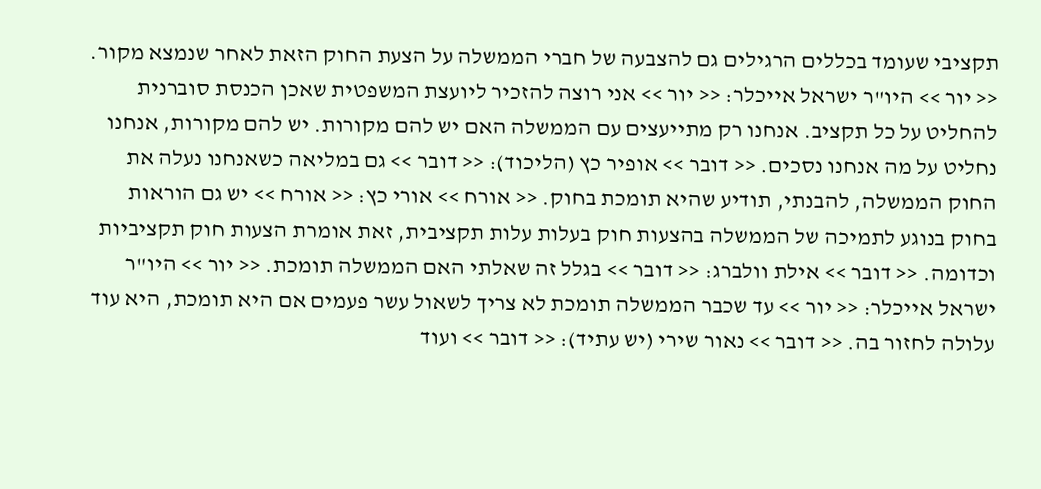תקציבי שעומד בכללים הרגילים גם להצבעה של חברי הממשלה על הצעת החוק הזאת לאחר שנמצא מקור. << יור >> היו"ר ישראל אייכלר: << יור >> אני רוצה להזכיר ליועצת המשפטית שאכן הכנסת סוברנית להחליט על כל תקציב. אנחנו רק מתייעצים עם הממשלה האם יש להם מקורות. יש להם מקורות, אנחנו נחליט על מה אנחנו נסכים. << דובר >> אופיר כץ (הליכוד): << דובר >> גם במליאה כשאנחנו נעלה את החוק הממשלה, להבנתי, תודיע שהיא תומכת בחוק. << אורח >> אורי כץ: << אורח >> יש גם הוראות בחוק בנוגע לתמיכה של הממשלה בהצעות חוק בעלות עלות תקציבית, זאת אומרת הצעות חוק תקציביות וכדומה. << דובר >> אילת וולברג: << דובר >> בגלל זה שאלתי האם הממשלה תומכת. << יור >> היו"ר ישראל אייכלר: << יור >> עד שכבר הממשלה תומכת לא צריך לשאול עשר פעמים אם היא תומכת, היא עוד עלולה לחזור בה. << דובר >> נאור שירי (יש עתיד): << דובר >> ועוד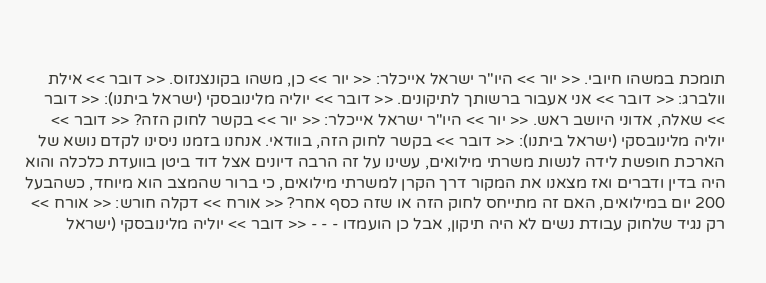תומכת במשהו חיובי. << יור >> היו"ר ישראל אייכלר: << יור >> כן, משהו בקונצנזוס. << דובר >> אילת וולברג: << דובר >> אני אעבור ברשותך לתיקונים. << דובר >> יוליה מלינובסקי (ישראל ביתנו): << דובר >> שאלה, אדוני היושב ראש. << יור >> היו"ר ישראל אייכלר: << יור >> בקשר לחוק הזה? << דובר >> יוליה מלינובסקי (ישראל ביתנו): << דובר >> בקשר לחוק הזה, בוודאי. אנחנו בזמנו ניסינו לקדם נושא של הארכת חופשת לידה לנשות משרתי מילואים, עשינו על זה הרבה דיונים אצל דוד ביטן בוועדת כלכלה והוא היה בדין ודברים ואז מצאנו את המקור דרך הקרן למשרתי מילואים, כי ברור שהמצב הוא מיוחד, כשהבעל 200 יום במילואים, האם זה מתייחס לחוק הזה או שזה כסף אחר? << אורח >> דקלה חורש: << אורח >> רק נגיד שלחוק עבודת נשים לא היה תיקון, אבל כן הועמדו - - - << דובר >> יוליה מלינובסקי (ישראל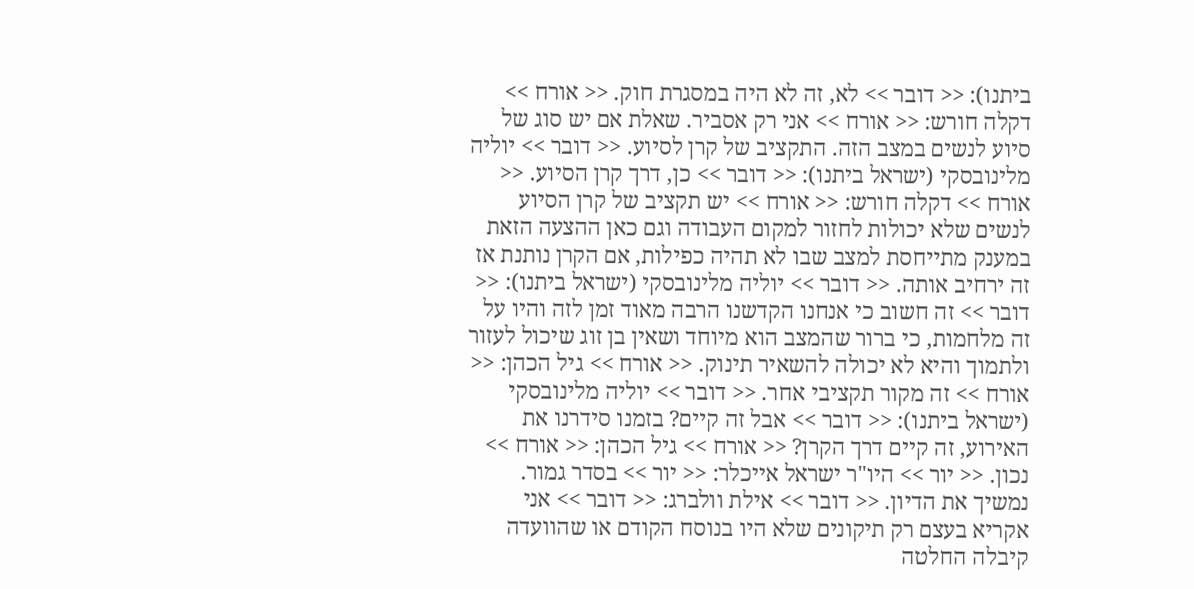ביתנו): << דובר >> לא, זה לא היה במסגרת חוק. << אורח >> דקלה חורש: << אורח >> אני רק אסביר. שאלת אם יש סוג של סיוע לנשים במצב הזה. התקציב של קרן לסיוע. << דובר >> יוליה מלינובסקי (ישראל ביתנו): << דובר >> כן, דרך קרן הסיוע. << אורח >> דקלה חורש: << אורח >> יש תקציב של קרן הסיוע לנשים שלא יכולות לחזור למקום העבודה וגם כאן ההצעה הזאת במענק מתייחסת למצב שבו לא תהיה כפילות, אם הקרן נותנת אז זה ירחיב אותה. << דובר >> יוליה מלינובסקי (ישראל ביתנו): << דובר >> זה חשוב כי אנחנו הקדשנו הרבה מאוד זמן לזה והיו על זה מלחמות, כי ברור שהמצב הוא מיוחד ושאין בן זוג שיכול לעזור ולתמוך והיא לא יכולה להשאיר תינוק. << אורח >> גיל הכהן: << אורח >> זה מקור תקציבי אחר. << דובר >> יוליה מלינובסקי (ישראל ביתנו): << דובר >> אבל זה קיים? בזמנו סידרנו את האירוע, זה קיים דרך הקרן? << אורח >> גיל הכהן: << אורח >> נכון. << יור >> היו"ר ישראל אייכלר: << יור >> בסדר גמור. נמשיך את הדיון. << דובר >> אילת וולברג: << דובר >> אני אקריא בעצם רק תיקונים שלא היו בנוסח הקודם או שהוועדה קיבלה החלטה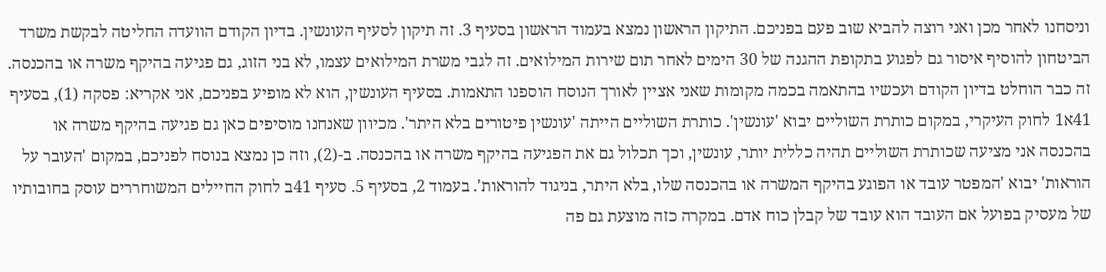וניסחנו לאחר מכן ואני רוצה להביא שוב פעם בפניכם. התיקון הראשון נמצא בעמוד הראשון בסעיף 3. זה תיקון לסעיף העונשין. בדיון הקודם הוועדה החליטה לבקשת משרד הביטחון להוסיף איסור גם לפגוע בתקופת ההגנה של 30 הימים לאחר תום שירות המילואים. זה לגבי משרת המילואים עצמו, לא בני הזוג, גם פגיעה בהיקף משרה או בהכנסה. זה כבר הוחלט בדיון הקודם ועכשיו בהתאמה בכמה מקומות שאני אציין לאורך הנוסח הוספנו התאמות. בסעיף העונשין, הוא לא מופיע בפניכם, אני אקריא: פסקה (1), בסעיף 41א1 לחוק העיקרי, במקום כותרת השוליים יבוא 'עונשין'. כותרת השוליים הייתה 'עונשין פיטורים בלא היתר'. מכיוון שאנחנו מוסיפים כאן גם פגיעה בהיקף משרה או בהכנסה אני מציעה שכותרת השוליים תהיה כללית יותר, עונשין, וכך תכלול גם את הפגיעה בהיקף משרה או בהכנסה. ב-(2), וזה כן נמצא בנוסח לפניכם, במקום 'העובר על הוראות' יבוא 'המפטר עובד או הפוגע בהיקף המשרה או בהכנסה שלו, בלא היתר, בניגוד להוראות'. בעמוד 2, בסעיף 5. סעיף 41ב לחוק החיילים המשוחררים עוסק בחובותיו של מעסיק בפועל אם העובד הוא עובד של קבלן כוח אדם. במקרה כזה מוצעת גם פה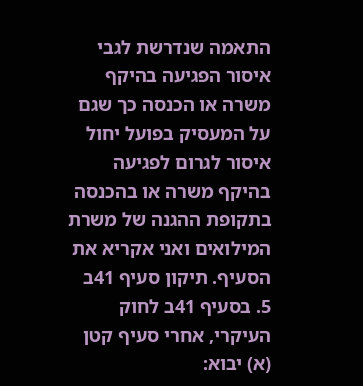התאמה שנדרשת לגבי איסור הפגיעה בהיקף משרה או הכנסה כך שגם על המעסיק בפועל יחול איסור לגרום לפגיעה בהיקף משרה או בהכנסה בתקופת ההגנה של משרת המילואים ואני אקריא את הסעיף. תיקון סעיף 41ב 5. בסעיף 41ב לחוק העיקרי, אחרי סעיף קטן (א) יבוא: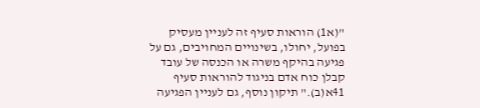"(א1) הוראות סעיף זה לעניין מעסיק בפועל, יחולו, בשינויים המחויבים, גם על פגיעה בהיקף משרה או הכנסה של עובד קבלן כוח אדם בניגוד להוראות סעיף 41א(ב)." תיקון נוסף, גם לעניין הפגיעה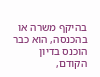בהיקף משרה או בהכנסה, הוא כבר הוכנס בדיון הקודם,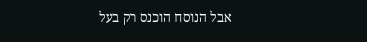אבל הנוסח הוכנס רק בעל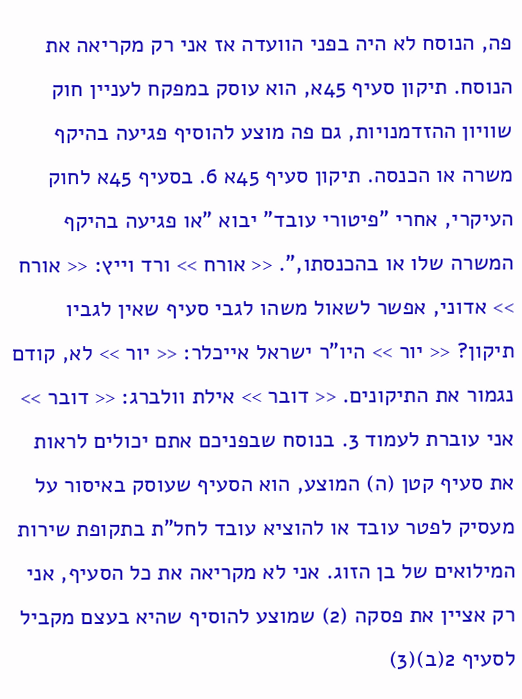פה, הנוסח לא היה בפני הוועדה אז אני רק מקריאה את הנוסח. תיקון סעיף 45א, הוא עוסק במפקח לעניין חוק שוויון ההזדמנויות, גם פה מוצע להוסיף פגיעה בהיקף משרה או הכנסה. תיקון סעיף 45א 6. בסעיף 45א לחוק העיקרי, אחרי "פיטורי עובד" יבוא "או פגיעה בהיקף המשרה שלו או בהכנסתו,". << אורח >> ורד וייץ: << אורח >> אדוני, אפשר לשאול משהו לגבי סעיף שאין לגביו תיקון? << יור >> היו"ר ישראל אייכלר: << יור >> לא, קודם נגמור את התיקונים. << דובר >> אילת וולברג: << דובר >> אני עוברת לעמוד 3. בנוסח שבפניכם אתם יכולים לראות את סעיף קטן (ה) המוצע, הוא הסעיף שעוסק באיסור על מעסיק לפטר עובד או להוציא עובד לחל"ת בתקופת שירות המילואים של בן הזוג. אני לא מקריאה את כל הסעיף, אני רק אציין את פסקה (2) שמוצע להוסיף שהיא בעצם מקביל לסעיף 2(ב)(3)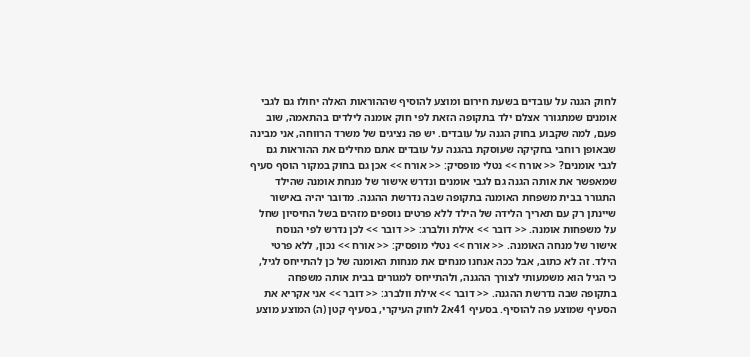לחוק הגנה על עובדים בשעת חירום ומוצע להוסיף שההוראות האלה יחולו גם לגבי אומנים שמתגורר אצלם ילד בתקופה הזאת לפי חוק אומנה לילדים בהתאמה, שוב פעם, למה שקבוע בחוק הגנה על עובדים. יש פה נציגים של משרד הרווחה, אני מבינה שבאופן רוחבי בחקיקה שעוסקת בהגנה על עובדים אתם מחילים את ההוראות גם לגבי אומנים? << אורח >> נטלי מופסיק: << אורח >> אכן גם בחוק במקור הוסף סעיף שמאפשר את אותה הגנה גם לגבי אומנים ונדרש אישור של מנחת אומנה שהילד התגורר בבית משפחת האומנה בתקופה שבה נדרשת ההגנה. מדובר יהיה באישור שיינתן רק עם תאריך הלידה של הילד ללא פרטים נוספים מזהים בשל החיסיון שחל על משפחות אומנה. << דובר >> אילת וולברג: << דובר >> לכן נדרש לפי הנוסח אישור של מנחה האומנה. << אורח >> נטלי מופסיק: << אורח >> נכון, ללא פרטי הילד. זה לא כתוב, אבל ככה אנחנו מנחים את מנחות האומנה של כן להתייחס לגיל, כי הגיל הוא משמעותי לצורך ההגנה, ולהתייחס למגורים בבית אותה משפחה בתקופה שבה נדרשת ההגנה. << דובר >> אילת וולברג: << דובר >> אני אקריא את הסעיף שמוצע פה להוסיף. בסעיף 41א2 לחוק העיקרי, בסעיף קטן (ה) המוצע מוצע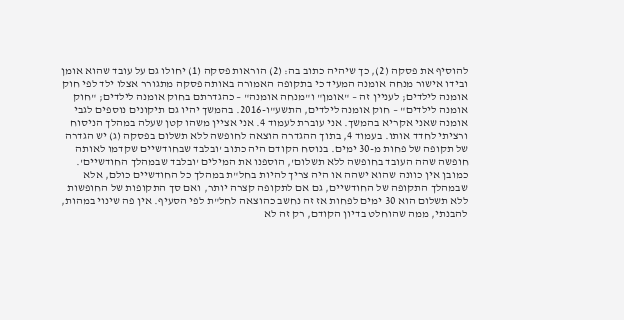להוסיף את פסקה (2), כך שיהיה כתוב בה: (2) הוראות פסקה (1) יחולו גם על עובד שהוא אומן ובידו אישור מנחה אומנה המעיד כי בתקופה האמורה באותה פסקה מתגורר אצלו ילד לפי חוק אומנה לילדים; לעניין זה – "אומן" ו"מנחה אומנה" – כהגדרתם בחוק אומנה לילדים; "חוק אומנה לילדים" – חוק אומנה לילדים, התשע"ו-2016. בהמשך יהיו גם תיקונים נוספים לגבי אומנה שאני אקריא בהמשך. אני עוברת לעמוד 4. אני אציין משהו קטן שעלה במהלך הניסוח ורציתי לחדד אותו. בעמוד 4, בתוך ההגדרה הוצאה לחופשה ללא תשלום בפסקה (ג) יש הגדרה של תקופה של פחות מ-30 ימים. בנוסח הקודם היה כתוב 'ובלבד שבחודשיים שקדמו לאותה חופשה שהה העובד בחופשה ללא תשלום', הוספנו את המילים 'ובלבד שבמהלך החודשיים'. כמובן אין כוונה שהוא ישהה או היה צריך להיות בחל"ת במהלך כל החודשיים כולם, אלא שבמהלך התקופה של החודשיים, גם אם לתקופה קצרה יותר, ואם סך התקופות של החופשות ללא תשלום הוא 30 ימים לפחות אז זה נחשב כהוצאה לחל"ת לפי הסעיף. אין פה שינוי במהות, להבנתי, ממה שהוחלט בדיון הקודם, רק זה לא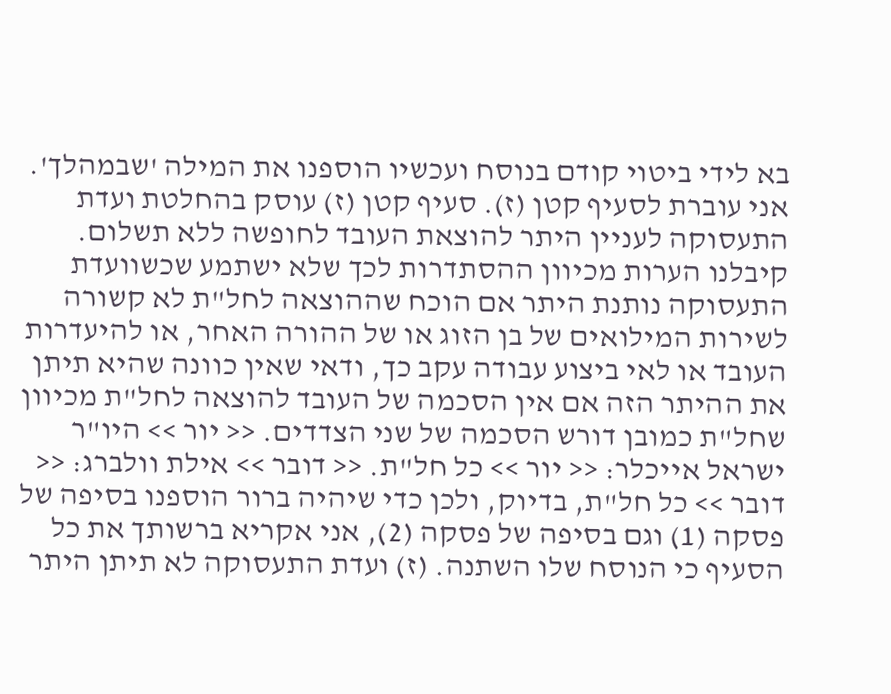בא לידי ביטוי קודם בנוסח ועכשיו הוספנו את המילה 'שבמהלך'. אני עוברת לסעיף קטן (ז). סעיף קטן (ז) עוסק בהחלטת ועדת התעסוקה לעניין היתר להוצאת העובד לחופשה ללא תשלום. קיבלנו הערות מכיוון ההסתדרות לכך שלא ישתמע שכשוועדת התעסוקה נותנת היתר אם הוכח שההוצאה לחל"ת לא קשורה לשירות המילואים של בן הזוג או של ההורה האחר, או להיעדרות העובד או לאי ביצוע עבודה עקב כך, ודאי שאין כוונה שהיא תיתן את ההיתר הזה אם אין הסכמה של העובד להוצאה לחל"ת מכיוון שחל"ת כמובן דורש הסכמה של שני הצדדים. << יור >> היו"ר ישראל אייכלר: << יור >> כל חל"ת. << דובר >> אילת וולברג: << דובר >> כל חל"ת, בדיוק, ולכן כדי שיהיה ברור הוספנו בסיפה של פסקה (1) וגם בסיפה של פסקה (2), אני אקריא ברשותך את כל הסעיף כי הנוסח שלו השתנה. (ז) ועדת התעסוקה לא תיתן היתר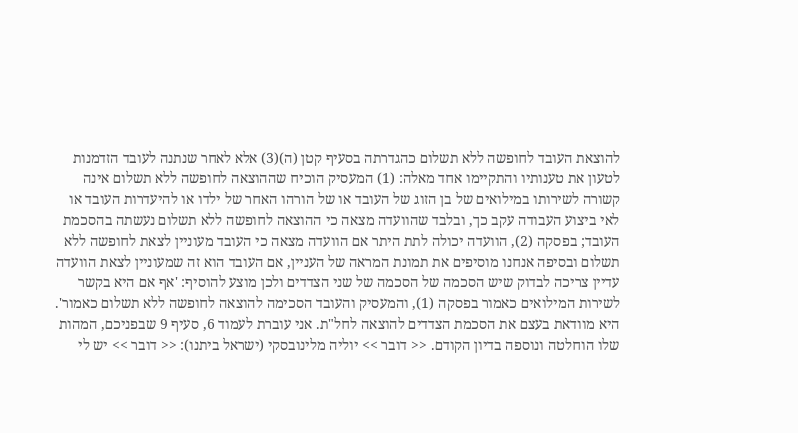להוצאת העובד לחופשה ללא תשלום כהגדרתה בסעיף קטן (ה)(3) אלא לאחר שנתנה לעובד הזדמנות לטעון את טענותיו והתקיימו אחד מאלה: (1) המעסיק הוכיח שההוצאה לחופשה ללא תשלום אינה קשורה לשירותו במילואים של בן הזוג של העובד או של הורהו האחר של ילדו או להיעדרות העובד או לאי ביצוע העבודה עקב כך, ובלבד שהוועדה מצאה כי ההוצאה לחופשה ללא תשלום נעשתה בהסכמת העובד; בפסקה (2), הוועדה יכולה לתת היתר אם הוועדה מצאה כי העובד מעוניין לצאת לחופשה ללא תשלום ובסיפה אנחנו מוסיפים את תמונת המראה של העניין, אם העובד הוא זה שמעוניין לצאת הוועדה עדיין צריכה לבדוק שיש הסכמה של הסכמה של שני הצדדים ולכן מוצע להוסיף: 'אף אם היא בקשר לשירות המילואים כאמור בפסקה (1), והמעסיק והעובד הסכימה להוצאה לחופשה ללא תשלום כאמור'. היא מוודאת בעצם את הסכמת הצדדים להוצאה לחל"ת. אני עוברת לעמוד 6, סעיף 9 שבפניכם, המהות שלו הוחלטה ונוספה בדיון הקודם. << דובר >> יוליה מלינובסקי (ישראל ביתנו): << דובר >> יש לי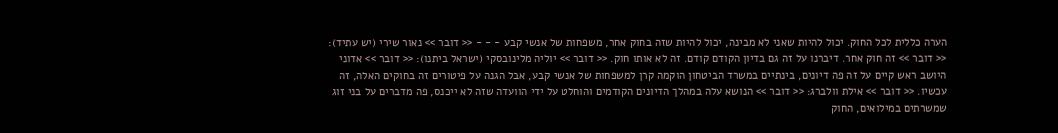הערה כללית לכל החוק. יכול להיות שאני לא מבינה, יכול להיות שזה בחוק אחר, משפחות של אנשי קבע - - - << דובר >> נאור שירי (יש עתיד): << דובר >> זה חוק אחר. דיברנו על זה גם בדיון הקודם קודם. זה לא אותו חוק. << דובר >> יוליה מלינובסקי (ישראל ביתנו): << דובר >> אדוני היושב ראש קיים על זה פה דיונים, בינתיים במשרד הביטחון הוקמה קרן למשפחות של אנשי קבע, אבל הגנה על פיטורים זה בחוקים האלה, זה עכשיו. << דובר >> אילת וולברג: << דובר >> הנושא עלה במהלך הדיונים הקודמים והוחלט על ידי הוועדה שזה לא ייכנס, פה מדברים על בני זוג שמשרתים במילואים, החוק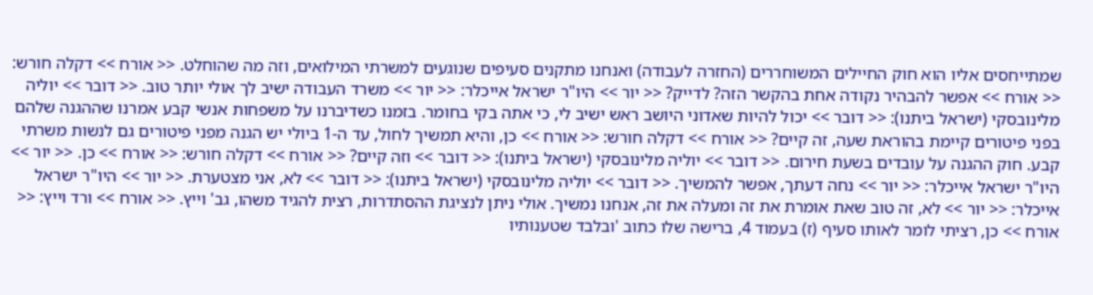שמתייחסים אליו הוא חוק החיילים המשוחררים (החזרה לעבודה) ואנחנו מתקנים סעיפים שנוגעים למשרתי המילואים, וזה מה שהוחלט. << אורח >> דקלה חורש: << אורח >> אפשר להבהיר נקודה אחת בהקשר הזה? לדייק? << יור >> היו"ר ישראל אייכלר: << יור >> משרד העבודה ישיב לך אולי יותר טוב. << דובר >> יוליה מלינובסקי (ישראל ביתנו): << דובר >> יכול להיות שאדוני היושב ראש ישיב לי, כי אתה בקי בחומר. בזמנו כשדיברנו על משפחות אנשי קבע אמרנו שההגנה שלהם בפני פיטורים קיימת בהוראת שעה, זה קיים? << אורח >> דקלה חורש: << אורח >> כן, והיא תמשיך לחול, עד ה-1 ביולי יש הגנה מפני פיטורים גם לנשות משרתי קבע. חוק ההגנה על עובדים בשעת חירום. << דובר >> יוליה מלינובסקי (ישראל ביתנו): << דובר >> וזה קיים? << אורח >> דקלה חורש: << אורח >> כן. << יור >> היו"ר ישראל אייכלר: << יור >> נחה דעתך, אפשר להמשיך. << דובר >> יוליה מלינובסקי (ישראל ביתנו): << דובר >> לא, אני מצטערת. << יור >> היו"ר ישראל אייכלר: << יור >> לא, זה טוב שאת אומרת את זה ומעלה את זה, אנחנו נמשיך. אולי ניתן לנציגת ההסתדרות, רצית להגיד משהו, גב' וייץ. << אורח >> ורד וייץ: << אורח >> כן, רציתי לומר לאותו סעיף (ז) בעמוד 4, ברישה שלו כתוב 'ובלבד שטענותיו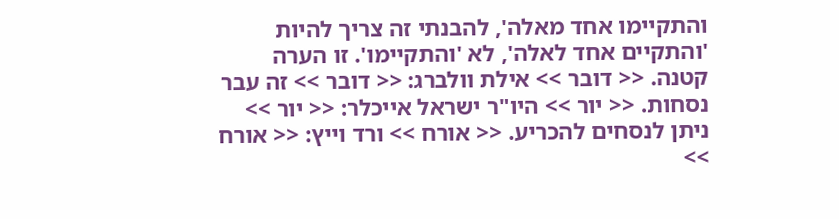והתקיימו אחד מאלה', להבנתי זה צריך להיות 'והתקיים אחד לאלה', לא 'והתקיימו'. זו הערה קטנה. << דובר >> אילת וולברג: << דובר >> זה עבר נסחות. << יור >> היו"ר ישראל אייכלר: << יור >> ניתן לנסחים להכריע. << אורח >> ורד וייץ: << אורח >>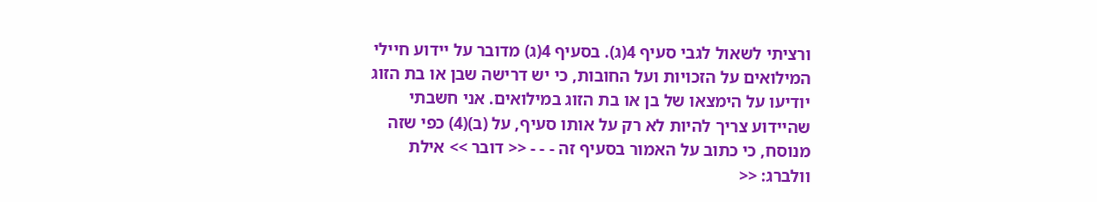ורציתי לשאול לגבי סעיף 4(ג). בסעיף 4(ג) מדובר על יידוע חיילי המילואים על הזכויות ועל החובות, כי יש דרישה שבן או בת הזוג יודיעו על הימצאו של בן או בת הזוג במילואים. אני חשבתי שהיידוע צריך להיות לא רק על אותו סעיף, על (ב)(4) כפי שזה מנוסח, כי כתוב על האמור בסעיף זה - - - << דובר >> אילת וולברג: <<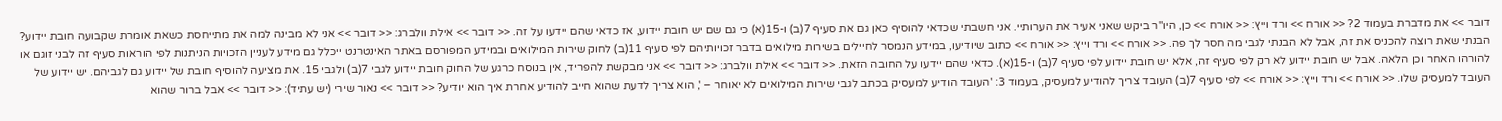דובר >> את מדברת בעמוד 2? << אורח >> ורד וייץ: << אורח >> כן, היו"ר ביקש שאני אעיר את הערותיי. אני חשבתי שכדאי להוסיף כאן גם את סעיף 7(ב) ו-15(א) כי גם שם יש חובת יידוע, אז כדאי שהם יידעו על זה. << דובר >> אילת וולברג: << דובר >> אני לא מבינה למה את מתייחסת כשאת אומרת שקבועה חובת יידוע? הבנתי שאת רוצה להכניס את זה, אבל לא הבנתי לגבי מה חסר לך פה. << אורח >> ורד וייץ: << אורח >> כתוב שיודיעו, במידע הנמסר לחיילים בשירות מילואים בדבר זכויותיהם לפי סעיף 11(ב) לחוק שירות המילואים ובמידע המפורסם באתר האינטרנט ייכלל גם מידע לעניין הזכויות הניתנות לפי הוראות סעיף זה לבני זוגם או להורהו האחר וכן הלאה. אבל יש חובת יידוע לא רק לפי סעיף זה, אלא יש חובת יידוע לפי סעיף 7(ב) ו-15(א). כדאי שהם יידעו על החובה הזאת. << דובר >> אילת וולברג: << דובר >> אני מבקשת להפריד, אין בנוסח כרגע של החוק חובת יידוע לגבי 7(ב) ולגבי 15. את מציעה להוסיף חובת של יידוע גם לגביהם. יש יידוע של העובד למעסיק שלו. << אורח >> ורד וייץ: << אורח >> לפי סעיף 7(ב) העובד צריך להודיע למעסיק, בעמוד 3: 'העובד הודיע למעסיק בכתב לגבי שירות המילואים לא יאוחר – ', הוא צריך לדעת שהוא חייב להודיע אחרת איך הוא יודיע? << דובר >> נאור שירי (יש עתיד): << דובר >> אבל ברור שהוא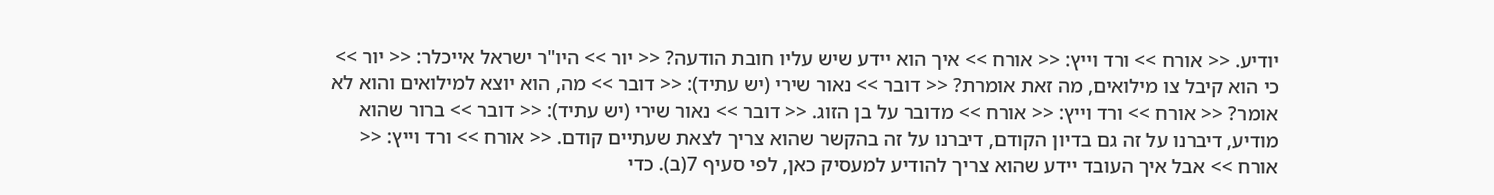יודיע. << אורח >> ורד וייץ: << אורח >> איך הוא יידע שיש עליו חובת הודעה? << יור >> היו"ר ישראל אייכלר: << יור >> כי הוא קיבל צו מילואים, מה זאת אומרת? << דובר >> נאור שירי (יש עתיד): << דובר >> מה, הוא יוצא למילואים והוא לא אומר? << אורח >> ורד וייץ: << אורח >> מדובר על בן הזוג. << דובר >> נאור שירי (יש עתיד): << דובר >> ברור שהוא מודיע, דיברנו על זה גם בדיון הקודם, דיברנו על זה בהקשר שהוא צריך לצאת שעתיים קודם. << אורח >> ורד וייץ: << אורח >> אבל איך העובד יידע שהוא צריך להודיע למעסיק כאן, לפי סעיף 7(ב). כדי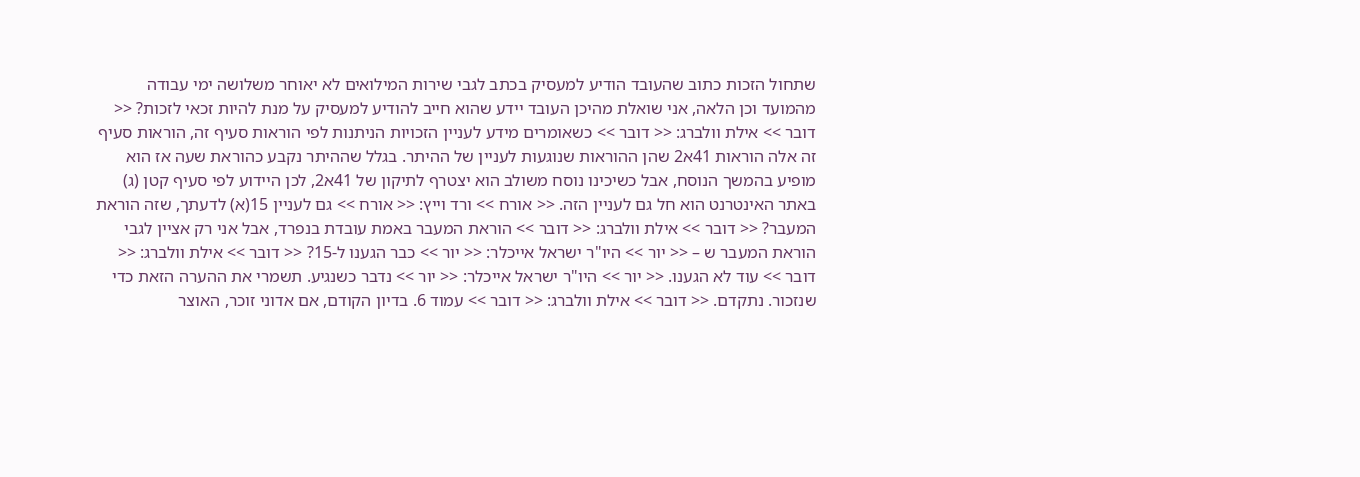שתחול הזכות כתוב שהעובד הודיע למעסיק בכתב לגבי שירות המילואים לא יאוחר משלושה ימי עבודה מהמועד וכן הלאה, אני שואלת מהיכן העובד יידע שהוא חייב להודיע למעסיק על מנת להיות זכאי לזכות? << דובר >> אילת וולברג: << דובר >> כשאומרים מידע לעניין הזכויות הניתנות לפי הוראות סעיף זה, הוראות סעיף זה אלה הוראות 41א2 שהן ההוראות שנוגעות לעניין של ההיתר. בגלל שההיתר נקבע כהוראת שעה אז הוא מופיע בהמשך הנוסח, אבל כשיכינו נוסח משולב הוא יצטרף לתיקון של 41א2, לכן היידוע לפי סעיף קטן (ג) באתר האינטרנט הוא חל גם לעניין הזה. << אורח >> ורד וייץ: << אורח >> גם לעניין 15(א) לדעתך, שזה הוראת המעבר? << דובר >> אילת וולברג: << דובר >> הוראת המעבר באמת עובדת בנפרד, אבל אני רק אציין לגבי הוראת המעבר ש – << יור >> היו"ר ישראל אייכלר: << יור >> כבר הגענו ל-15? << דובר >> אילת וולברג: << דובר >> עוד לא הגענו. << יור >> היו"ר ישראל אייכלר: << יור >> נדבר כשנגיע. תשמרי את ההערה הזאת כדי שנזכור. נתקדם. << דובר >> אילת וולברג: << דובר >> עמוד 6. בדיון הקודם, אם אדוני זוכר, האוצר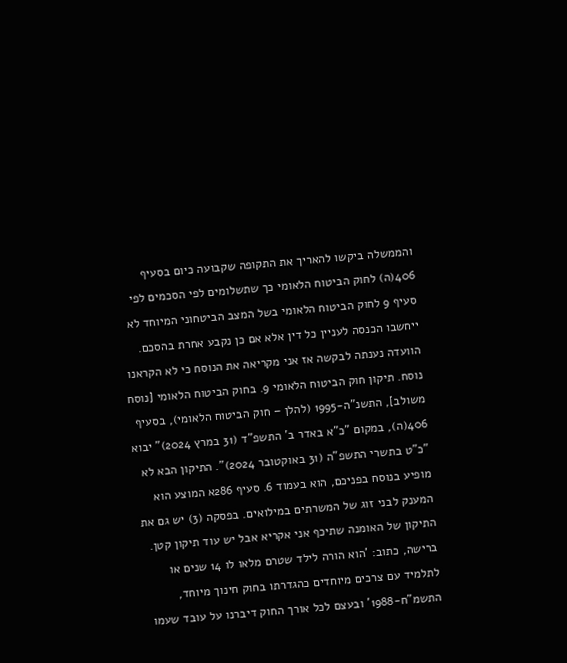והממשלה ביקשו להאריך את התקופה שקבועה כיום בסעיף 406(ה) לחוק הביטוח הלאומי כך שתשלומים לפי הסכמים לפי סעיף 9 לחוק הביטוח הלאומי בשל המצב הביטחוני המיוחד לא ייחשבו הכנסה לעניין כל דין אלא אם כן נקבע אחרת בהסכם. הוועדה נענתה לבקשה אז אני מקריאה את הנוסח כי לא הקראנו נוסח. תיקון חוק הביטוח הלאומי 9. בחוק הביטוח הלאומי [נוסח משולב], התשנ"ה-1995 (להלן – חוק הביטוח הלאומי), בסעיף 406(ה), במקום "כ"א באדר ב' התשפ"ד (31 במרץ 2024)" יבוא "כ"ט בתשרי התשפ"ה (31 באוקטובר 2024)". התיקון הבא לא מופיע בנוסח בפניכם, הוא בעמוד 6. סעיף 286א המוצע הוא המענק לבני זוג של המשרתים במילואים. בפסקה (3) יש גם את התיקון של האומנה שתיכף אני אקריא אבל יש עוד תיקון קטן. ברישה, כתוב: 'הוא הורה לילד שטרם מלאו לו 14 שנים או לתלמיד עם צרכים מיוחדים כהגדרתו בחוק חינוך מיוחד, התשמ"ח-1988' ובעצם לכל אורך החוק דיברנו על עובד שעמו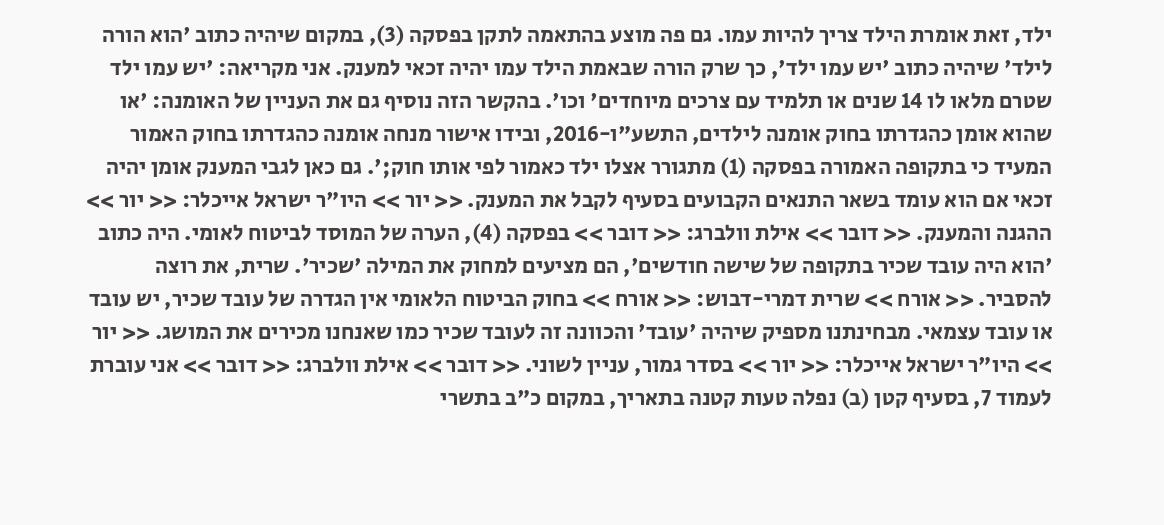ילד, זאת אומרת הילד צריך להיות עמו. גם פה מוצע בהתאמה לתקן בפסקה (3), במקום שיהיה כתוב 'הוא הורה לילד' שיהיה כתוב 'יש עמו ילד', כך שרק הורה שבאמת הילד עמו יהיה זכאי למענק. אני מקריאה: 'יש עמו ילד שטרם מלאו לו 14 שנים או תלמיד עם צרכים מיוחדים' וכו'. בהקשר הזה נוסיף גם את העניין של האומנה: 'או שהוא אומן כהגדרתו בחוק אומנה לילדים, התשע"ו-2016, ובידו אישור מנחה אומנה כהגדרתו בחוק האמור המעיד כי בתקופה האמורה בפסקה (1) מתגורר אצלו ילד כאמור לפי אותו חוק;'. גם כאן לגבי המענק אומן יהיה זכאי אם הוא עומד בשאר התנאים הקבועים בסעיף לקבל את המענק. << יור >> היו"ר ישראל אייכלר: << יור >> ההגנה והמענק. << דובר >> אילת וולברג: << דובר >> בפסקה (4), הערה של המוסד לביטוח לאומי. היה כתוב 'הוא היה עובד שכיר בתקופה של שישה חודשים', הם מציעים למחוק את המילה 'שכיר'. שרית, את רוצה להסביר. << אורח >> שרית דמרי-דבוש: << אורח >> בחוק הביטוח הלאומי אין הגדרה של עובד שכיר, יש עובד או עובד עצמאי. מבחינתנו מספיק שיהיה 'עובד' והכוונה זה לעובד שכיר כמו שאנחנו מכירים את המושג. << יור >> היו"ר ישראל אייכלר: << יור >> בסדר גמור, עניין לשוני. << דובר >> אילת וולברג: << דובר >> אני עוברת לעמוד 7, בסעיף קטן (ב) נפלה טעות קטנה בתאריך, במקום כ"ב בתשרי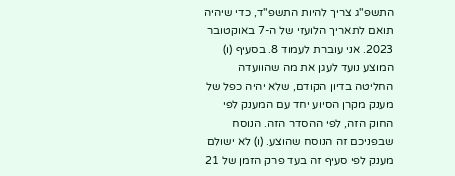התשפ"ג צריך להיות התשפ"ד, כדי שיהיה תואם לתאריך הלועזי של ה-7 באוקטובר 2023. אני עוברת לעמוד 8. בסעיף (ו) המוצע נועד לעגן את מה שהוועדה החליטה בדיון הקודם, שלא יהיה כפל של מענק מקרן הסיוע יחד עם המענק לפי החוק הזה, לפי ההסדר הזה. הנוסח שבפניכם זה הנוסח שהוצע. (ו) לא ישולם מענק לפי סעיף זה בעד פרק הזמן של 21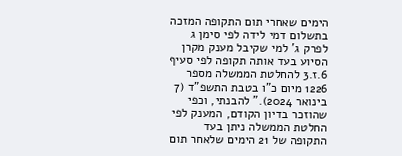הימים שאחרי תום התקופה המזכה בתשלום דמי לידה לפי סימן ג לפרק ג' למי שקיבל מענק מקרן הסיוע בעד אותה תקופה לפי סעיף 6.ז.3 להחלטת הממשלה מספר 1226 מיום כ"ו בטבת התשפ"ד (7 בינואר 2024)." להבנתי, וכפי שהוזכר בדיון הקודם, המענק לפי החלטת הממשלה ניתן בעד התקופה של 21 הימים שלאחר תום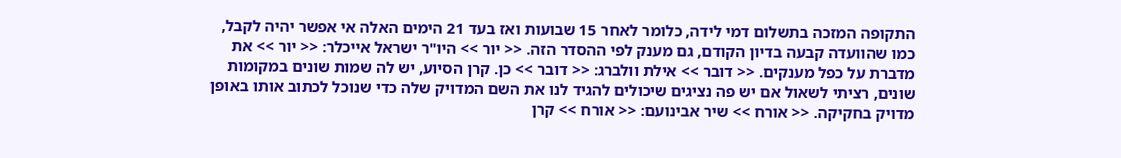התקופה המזכה בתשלום דמי לידה, כלומר לאחר 15 שבועות ואז בעד 21 הימים האלה אי אפשר יהיה לקבל, כמו שהוועדה קבעה בדיון הקודם, גם מענק לפי ההסדר הזה. << יור >> היו"ר ישראל אייכלר: << יור >> את מדברת על כפל מענקים. << דובר >> אילת וולברג: << דובר >> כן. קרן הסיוע, יש לה שמות שונים במקומות שונים, רציתי לשאול אם יש פה נציגים שיכולים להגיד לנו את השם המדויק שלה כדי שנוכל לכתוב אותו באופן מדויק בחקיקה. << אורח >> שיר אבינועם: << אורח >> קרן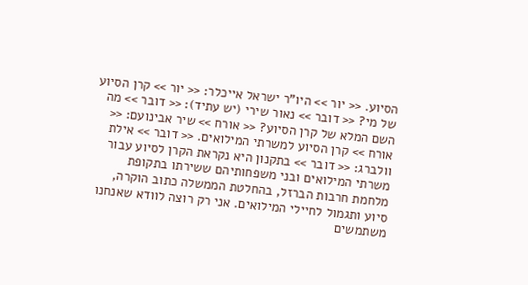הסיוע. << יור >> היו"ר ישראל אייכלר: << יור >> קרן הסיוע של מי? << דובר >> נאור שירי (יש עתיד): << דובר >> מה השם המלא של קרן הסיוע? << אורח >> שיר אבינועם: << אורח >> קרן הסיוע למשרתי המילואים. << דובר >> אילת וולברג: << דובר >> בתקנון היא נקראת הקרן לסיוע עבור משרתי המילואים ובני משפחותיהם ששירתו בתקופת מלחמת חרבות הברזל, בהחלטת הממשלה כתוב הוקרה, סיוע ותגמול לחיילי המילואים. אני רק רוצה לוודא שאנחנו משתמשים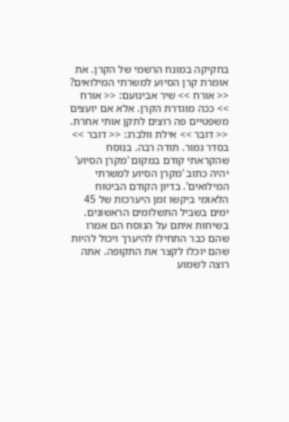בחקיקה במונח הרשמי של הקרן. את אומרת קרן הסיוע למשרתי המילואים? << אורח >> שיר אבינועם: << אורח >> ככה מוגדרת הקרן. אלא אם יועצים משפטיים פה רוצים לתקן אותי אחרת. << דובר >> אילת וולברג: << דובר >> בסדר גמור. תודה רבה. בנוסח שהקראתי קודם במקום 'מקרן הסיוע' יהיה כתוב 'מקרן הסיוע למשרתי המילואים'. בדיון הקודם הביטוח הלאומי ביקשו זמן היערכות של 45 ימים בשביל התשלומים הראשונים. בשיחות איתם על הנוסח הם אמרו שהם כבר התחילו להיערך ויכול להיות שהם יוכלו לקצר את התקופה. אתה רוצה לשמוע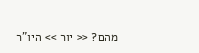מהם? << יור >> היו"ר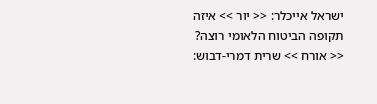ישראל אייכלר: << יור >> איזה תקופה הביטוח הלאומי רוצה? << אורח >> שרית דמרי-דבוש: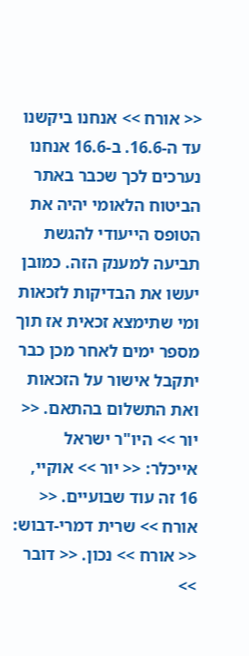<< אורח >> אנחנו ביקשנו עד ה-16.6. ב-16.6 אנחנו נערכים לכך שכבר באתר הביטוח הלאומי יהיה את הטופס הייעודי להגשת תביעה למענק הזה. כמובן יעשו את הבדיקות לזכאות ומי שתימצא זכאית אז תוך מספר ימים לאחר מכן כבר יתקבל אישור על הזכאות ואת התשלום בהתאם. << יור >> היו"ר ישראל אייכלר: << יור >> אוקיי, 16 זה עוד שבועיים. << אורח >> שרית דמרי-דבוש: << אורח >> נכון. << דובר >>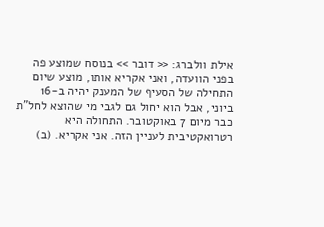אילת וולברג: << דובר >> בנוסח שמוצע פה בפני הוועדה, ואני אקריא אותו, מוצע שיום התחילה של הסעיף של המענק יהיה ב-16 ביוני, אבל הוא יחול גם לגבי מי שהוצא לחל"ת כבר מיום 7 באוקטובר. התחולה היא רטרואקטיבית לעניין הזה. אני אקריא. (ב)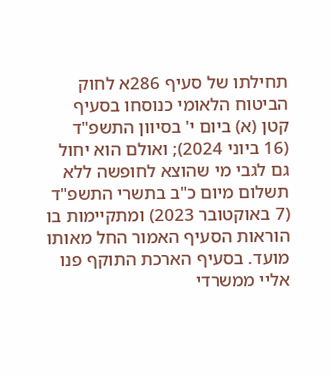תחילתו של סעיף 286א לחוק הביטוח הלאומי כנוסחו בסעיף קטן (א) ביום י' בסיוון התשפ"ד (16 ביוני 2024); ואולם הוא יחול גם לגבי מי שהוצא לחופשה ללא תשלום מיום כ"ב בתשרי התשפ"ד (7 באוקטובר 2023) ומתקיימות בו הוראות הסעיף האמור החל מאותו מועד. בסעיף הארכת התוקף פנו אליי ממשרדי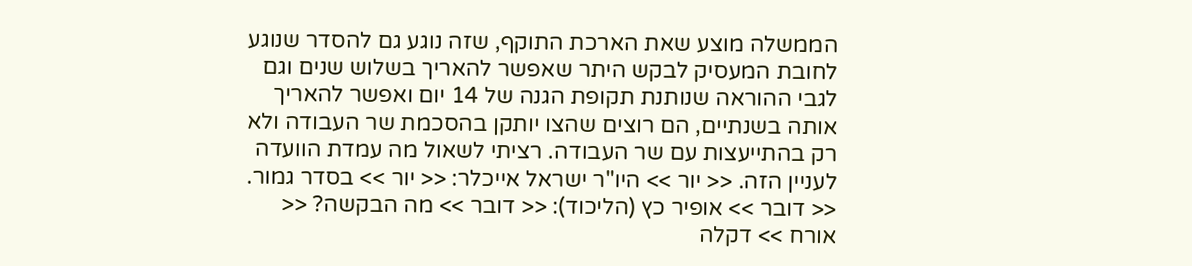הממשלה מוצע שאת הארכת התוקף, שזה נוגע גם להסדר שנוגע לחובת המעסיק לבקש היתר שאפשר להאריך בשלוש שנים וגם לגבי ההוראה שנותנת תקופת הגנה של 14 יום ואפשר להאריך אותה בשנתיים, הם רוצים שהצו יותקן בהסכמת שר העבודה ולא רק בהתייעצות עם שר העבודה. רציתי לשאול מה עמדת הוועדה לעניין הזה. << יור >> היו"ר ישראל אייכלר: << יור >> בסדר גמור. << דובר >> אופיר כץ (הליכוד): << דובר >> מה הבקשה? << אורח >> דקלה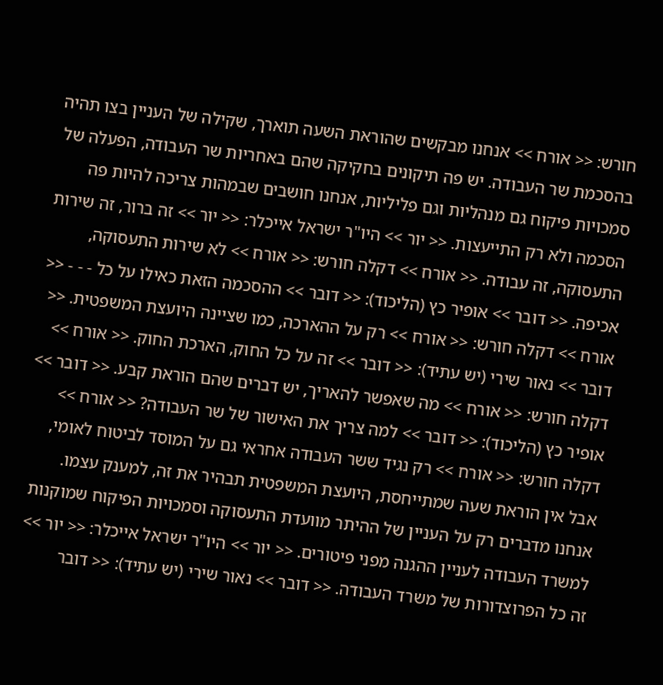חורש: << אורח >> אנחנו מבקשים שהוראת השעה תוארך, שקילה של העניין בצו תהיה בהסכמת שר העבודה. יש פה תיקונים בחקיקה שהם באחריות שר העבודה, הפעלה של סמכויות פיקוח גם מנהליות וגם פליליות, אנחנו חושבים שבמהות צריכה להיות פה הסכמה ולא רק התייעצות. << יור >> היו"ר ישראל אייכלר: << יור >> זה ברור, זה שירות התעסוקה, זה עבודה. << אורח >> דקלה חורש: << אורח >> לא שירות התעסוקה, אכיפה. << דובר >> אופיר כץ (הליכוד): << דובר >> ההסכמה הזאת כאילו על כל - - - << אורח >> דקלה חורש: << אורח >> רק על ההארכה, כמו שציינה היועצת המשפטית. << דובר >> נאור שירי (יש עתיד): << דובר >> זה על כל החוק, הארכת החוק. << אורח >> דקלה חורש: << אורח >> מה שאפשר להאריך, יש דברים שהם הוראת קבע. << דובר >> אופיר כץ (הליכוד): << דובר >> למה צריך את האישור של שר העבודה? << אורח >> דקלה חורש: << אורח >> רק נגיד ששר העבודה אחראי גם על המוסד לביטוח לאומי, אבל אין הוראת שעה שמתייחסת, היועצת המשפטית תבהיר את זה, למענק עצמו. אנחנו מדברים רק על העניין של ההיתר מוועדת התעסוקה וסמכויות הפיקוח שמוקנות למשרד העבודה לעניין ההגנה מפני פיטורים. << יור >> היו"ר ישראל אייכלר: << יור >> זה כל הפרוצדורות של משרד העבודה. << דובר >> נאור שירי (יש עתיד): << דובר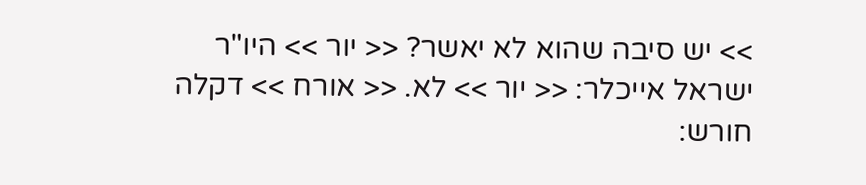>> יש סיבה שהוא לא יאשר? << יור >> היו"ר ישראל אייכלר: << יור >> לא. << אורח >> דקלה חורש: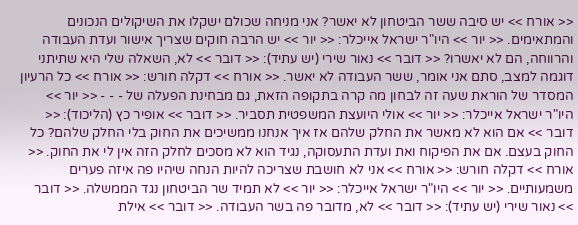<< אורח >> יש סיבה ששר הביטחון לא יאשר? אני מניחה שכולם ישקלו את השיקולים הנכונים והמתאימים. << יור >> היו"ר ישראל אייכלר: << יור >> יש הרבה חוקים שצריך אישור ועדת העבודה והרווחה, הם לא יאשרו? << דובר >> נאור שירי (יש עתיד): << דובר >> לא, השאלה שלי היא שתיתני דוגמה למצב, סתם אני אומר, ששר העבודה לא יאשר. << אורח >> דקלה חורש: << אורח >> כל הרעיון המסדר של הוראת שעה זה לבחון מה קרה בתקופה הזאת, גם מבחינת הפעלה של - - - << יור >> היו"ר ישראל אייכלר: << יור >> אולי היועצת המשפטית תסביר. << דובר >> אופיר כץ (הליכוד): << דובר >> אם הוא לא מאשר את החלק שלהם אז איך אנחנו ממשיכים את החוק בלי החלק שלהם? כל החוק בעצם. אם את הפיקוח ואת ועדת התעסוקה, נגיד הוא לא מסכים לחלק הזה אין לי את החוק. << אורח >> דקלה חורש: << אורח >> אני לא חושבת שצריכה להיות הנחה שיהיו פה איזה פערים משמעותיים. << יור >> היו"ר ישראל אייכלר: << יור >> לא תמיד שר הביטחון נגד הממשלה. << דובר >> נאור שירי (יש עתיד): << דובר >> לא, מדובר פה בשר העבודה. << דובר >> אילת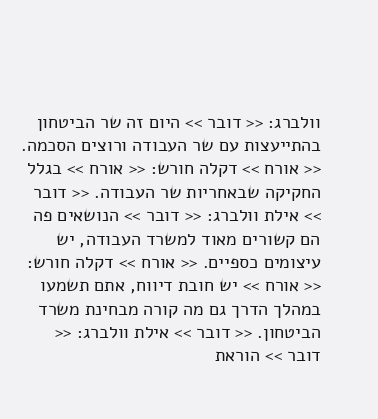וולברג: << דובר >> היום זה שר הביטחון בהתייעצות עם שר העבודה ורוצים הסכמה. << אורח >> דקלה חורש: << אורח >> בגלל החקיקה שבאחריות שר העבודה. << דובר >> אילת וולברג: << דובר >> הנושאים פה הם קשורים מאוד למשרד העבודה, יש עיצומים כספיים. << אורח >> דקלה חורש: << אורח >> יש חובת דיווח, אתם תשמעו במהלך הדרך גם מה קורה מבחינת משרד הביטחון. << דובר >> אילת וולברג: << דובר >> הוראת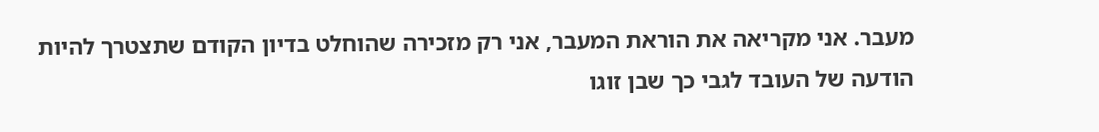מעבר. אני מקריאה את הוראת המעבר, אני רק מזכירה שהוחלט בדיון הקודם שתצטרך להיות הודעה של העובד לגבי כך שבן זוגו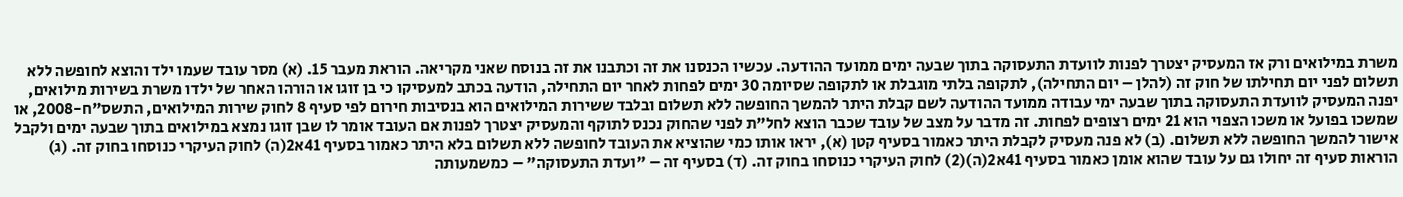משרת במילואים ורק אז המעסיק יצטרך לפנות לוועדת התעסוקה בתוך שבעה ימים ממועד ההודעה. עכשיו הכנסנו את זה וכתבנו את זה בנוסח שאני מקריאה. הוראת מעבר 15. (א) מסר עובד שעמו ילד והוצא לחופשה ללא תשלום לפני יום תחילתו של חוק זה (להלן – יום התחילה), לתקופה בלתי מוגבלת או לתקופה שסיומה 30 ימים לפחות לאחר יום התחילה, הודעה בכתב למעסיקו כי בן זוגו או הורהו האחר של ילדו משרת בשירות מילואים, יפנה המעסיק לוועדת התעסוקה בתוך שבעה ימי עבודה ממועד ההודעה לשם קבלת היתר להמשך החופשה ללא תשלום ובלבד ששירות המילואים הוא בנסיבות חירום לפי סעיף 8 לחוק שירות המילואים, התשס"ח-2008, או שמשכו בפועל או משכו הצפוי הוא 21 ימים רצופים לפחות. זה מדבר על מצב של עובד שכבר הוצא לחל"ת לפני שהחוק נכנס לתוקף והמעסיק יצטרך לפנות אם העובד אומר לו שבן זוגו נמצא במילואים בתוך שבעה ימים ולקבל אישור להמשך החופשה ללא תשלום. (ב) לא פנה מעסיק לקבלת היתר כאמור בסעיף קטן (א), יראו אותו כמי שהוציא את העובד לחופשה ללא תשלום בלא היתר כאמור בסעיף 41א2(ה) לחוק העיקרי כנוסחו בחוק זה. (ג) הוראות סעיף זה יחולו גם על עובד שהוא אומן כאמור בסעיף 41א2(ה)(2) לחוק העיקרי כנוסחו בחוק זה. (ד) בסעיף זה – "ועדת התעסוקה" – כמשמעותה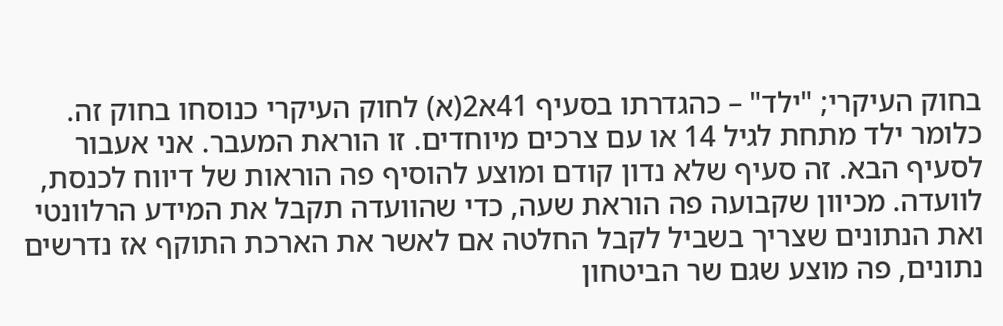בחוק העיקרי; "ילד" – כהגדרתו בסעיף 41א2(א) לחוק העיקרי כנוסחו בחוק זה. כלומר ילד מתחת לגיל 14 או עם צרכים מיוחדים. זו הוראת המעבר. אני אעבור לסעיף הבא. זה סעיף שלא נדון קודם ומוצע להוסיף פה הוראות של דיווח לכנסת, לוועדה. מכיוון שקבועה פה הוראת שעה, כדי שהוועדה תקבל את המידע הרלוונטי ואת הנתונים שצריך בשביל לקבל החלטה אם לאשר את הארכת התוקף אז נדרשים נתונים, פה מוצע שגם שר הביטחון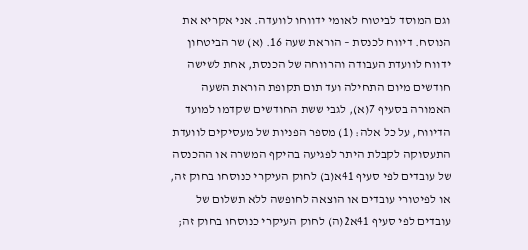וגם המוסד לביטוח לאומי ידווחו לוועדה. אני אקריא את הנוסח. דיווח לכנסת – הוראת שעה 16. (א) שר הביטחון ידווח לוועדת העבודה והרווחה של הכנסת, אחת לשישה חודשים מיום התחילה ועד תום תקופת הוראת השעה האמורה בסעיף 7(א), לגבי ששת החודשים שקדמו למועד הדיווח, על כל אלה: (1) מספר הפניות של מעסיקים לוועדת התעסוקה לקבלת היתר לפגיעה בהיקף המשרה או ההכנסה של עובדים לפי סעיף 41א(ב) לחוק העיקרי כנוסחו בחוק זה, או לפיטורי עובדים או הוצאה לחופשה ללא תשלום של עובדים לפי סעיף 41א2(ה) לחוק העיקרי כנוסחו בחוק זה;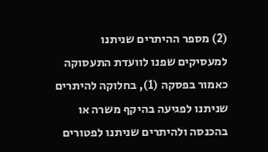(2) מספר ההיתרים שניתנו למעסיקים שפנו לוועדת התעסוקה כאמור בפסקה (1), בחלוקה להיתרים שניתנו לפגיעה בהיקף משרה או בהכנסה ולהיתרים שניתנו לפטורים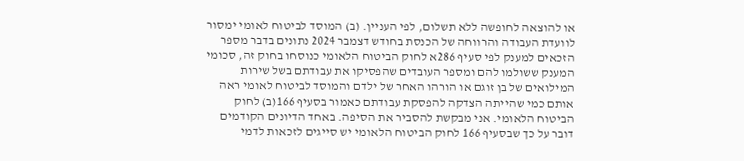או להוצאה לחופשה ללא תשלום, לפי העניין. (ב) המוסד לביטוח לאומי ימסור לוועדת העבודה והרווחה של הכנסת בחודש דצמבר 2024 נתונים בדבר מספר הזכאים למענק לפי סעיף 286א לחוק הביטוח הלאומי כנוסחו בחוק זה, סכומי המענק ששולמו להם ומספר העובדים שהפסיקו את עבודתם בשל שירות המילואים של בן זוגם או הורהו האחר של ילדם והמוסד לביטוח לאומי ראה אותם כמי שהייתה הצדקה להפסקת עבודתם כאמור בסעיף 166(ב) לחוק הביטוח הלאומי. אני מבקשת להסביר את הסיפה. באחד הדיונים הקודמים דובר על כך שבסעיף 166 לחוק הביטוח הלאומי יש סייגים לזכאות לדמי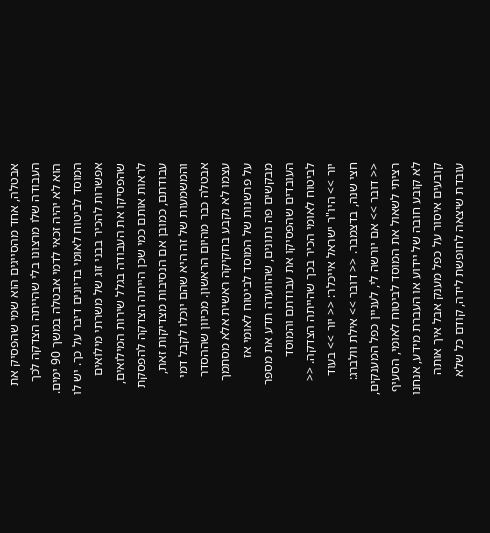אבטלה, אחד מהסייגים הוא שמי שהפסיק את העבודה שלו מרצונו בלי שהייתה הצדקה לכך הוא לא יהיה זכאי לדמי אבטלה במשך 90 ימים. המוסד לביטוח לאומי בדיונים דיבר על כך. יש לו אפשרות להכיר בבני זוג של משרתי מילואים שהפסיקו את העבודה בגלל שירות המילואים, לראות אותם כמי שכן הייתה הצדקה להפסקת עבודתם, כמובן אם הנסיבות מצדיקות זאת, והמשמעות של זה היא שהם יוכלו לקבל דמי אבטלה כבר מהיום הראשון. מכיוון שההסדר עצמו לא נקבע בחקיקה ראשית אלא מסתמך על פרשנות של המוסד לביטוח לאומי אז מבקשים פה נתונים, שהוועדה תדע את מספר העובדים שהפסיקו את עבודתם והמוסד לביטוח לאומי הכיר בכך שהייתה הצדקה. << יור >> היו"ר ישראל אייכלר: << יור >> בעוד חצי שנה, בדצמבר. << דובר >> אילת וולברג: << דובר >> אם יורשה לי, לעניין כפל המענקים, רציתי לשאול את המוסד לביטוח לאומי, הסעיף לא קובע חובה של יידוע או העברת מידע, אנחנו קובעים איסור על כפל מענק אבל איך אותה עובדת שיצאה לחופשת לידה, קודם כל שלא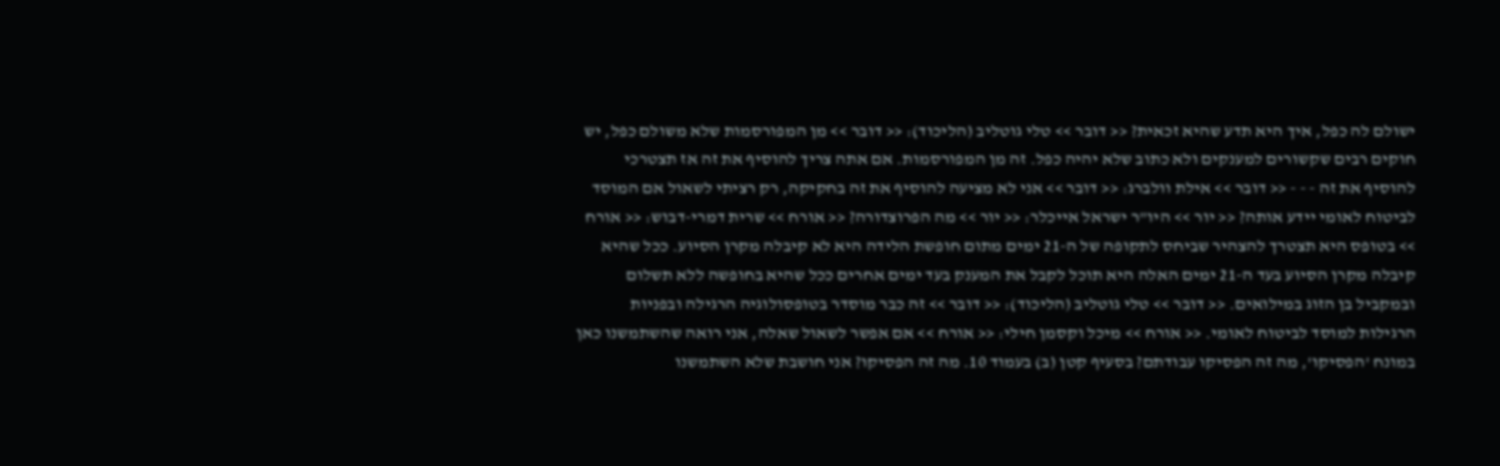ישולם לה כפל, איך היא תדע שהיא זכאית? << דובר >> טלי גוטליב (הליכוד): << דובר >> מן המפורסמות שלא משולם כפל, יש חוקים רבים שקשורים למענקים ולא כתוב שלא יהיה כפל. זה מן המפורסמות. אם אתה צריך להוסיף את זה אז תצטרכי להוסיף את זה - - - << דובר >> אילת וולברג: << דובר >> אני לא מציעה להוסיף את זה בחקיקה, רק רציתי לשאול אם המוסד לביטוח לאומי יידע אותה? << יור >> היו"ר ישראל אייכלר: << יור >> מה הפרוצדורה? << אורח >> שרית דמרי-דבוש: << אורח >> בטופס היא תצטרך להצהיר שביחס לתקופה של ה-21 ימים מתום חופשת הלידה היא לא קיבלה מקרן הסיוע. ככל שהיא קיבלה מקרן הסיוע בעד ה-21 ימים האלה היא תוכל לקבל את המענק בעד ימים אחרים ככל שהיא בחופשה ללא תשלום ובמקביל בן הזוג במילואים. << דובר >> טלי גוטליב (הליכוד): << דובר >> זה כבר מוסדר בטופסולוגיה הרגילה ובפניות הרגילות למוסד לביטוח לאומי. << אורח >> מיכל וקסמן חילי: << אורח >> אם אפשר לשאול שאלה, אני רואה שהשתמשנו כאן במונח 'הפסיקו', מה זה הפסיקו עבודתם? בסעיף קטן (ב) בעמוד 10. מה זה הפסיקו? אני חושבת שלא השתמשנו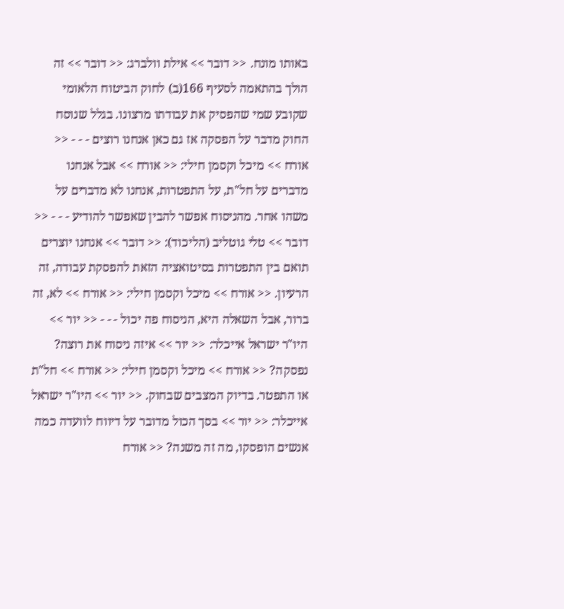באותו מונח. << דובר >> אילת וולברג: << דובר >> זה הולך בהתאמה לסעיף 166(ב) לחוק הביטוח הלאומי שקובע שמי שהפסיק את עבודתו מרצונו. בגלל שנוסח החוק מדבר על הפסקה אז גם כאן אנחנו רוצים - - - << אורח >> מיכל וקסמן חילי: << אורח >> אבל אנחנו מדברים על חל"ת, על התפטרות, אנחנו לא מדברים על משהו אחר. מהניסוח אפשר להבין שאפשר להודיע - - - << דובר >> טלי גוטליב (הליכוד): << דובר >> אנחנו יוצרים תואם בין התפטרות בסיטואציה הזאת להפסקת עבודה, זה הרעיון. << אורח >> מיכל וקסמן חילי: << אורח >> לא, זה ברור, אבל השאלה היא, הניסוח פה יכול - - - << יור >> היו"ר ישראל אייכלר: << יור >> איזה ניסוח את רוצה? נפסקה? << אורח >> מיכל וקסמן חילי: << אורח >> חל"ת או התפטר. בדיוק המצבים שבחוק. << יור >> היו"ר ישראל אייכלר: << יור >> בסך הכול מדובר על דיווח לוועדה כמה אנשים הופסקו, מה זה משנה? << אורח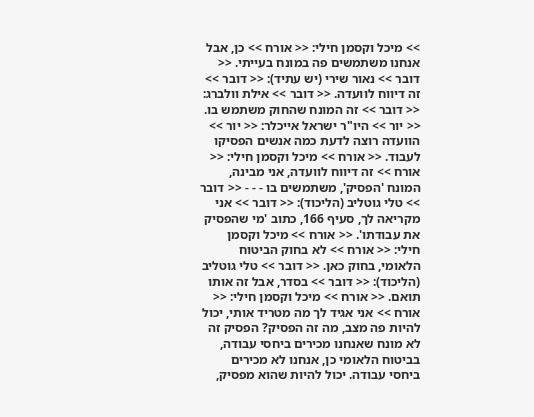>> מיכל וקסמן חילי: << אורח >> כן, אבל אנחנו משתמשים פה במונח בעייתי. << דובר >> נאור שירי (יש עתיד): << דובר >> זה דיווח לוועדה. << דובר >> אילת וולברג: << דובר >> זה המונח שהחוק משתמש בו. << יור >> היו"ר ישראל אייכלר: << יור >> הוועדה רוצה לדעת כמה אנשים הפסיקו לעבוד. << אורח >> מיכל וקסמן חילי: << אורח >> זה דיווח לוועדה, אני מבינה, המונח 'הפסיק', משתמשים בו - - - << דובר >> טלי גוטליב (הליכוד): << דובר >> אני מקריאה לך, סעיף 166, כתוב 'מי שהפסיק את עבודתו'. << אורח >> מיכל וקסמן חילי: << אורח >> לא בחוק הביטוח הלאומי, בחוק כאן. << דובר >> טלי גוטליב (הליכוד): << דובר >> בסדר, אבל זה אותו תואם. << אורח >> מיכל וקסמן חילי: << אורח >> אני אגיד לך מה מטריד אותי, יכול להיות פה מצב, מה זה הפסיק? הפסיק זה לא מונח שאנחנו מכירים ביחסי עבודה, בביטוח הלאומי כן, אנחנו לא מכירים ביחסי עבודה. יכול להיות שהוא מפסיק,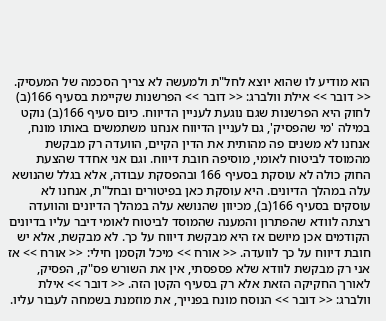הוא מודיע לו שהוא יוצא לחל"ת ולמעשה לא צריך הסכמה של המעסיק. << דובר >> אילת וולברג: << דובר >> הפרשנות שקיימת בסעיף 166(ב) לחוק היא הפרשנות שגם נוגעת לעניין הדיווח. כיום סעיף 166(ב) נוקט במילה 'מי שהפסיק', גם לעניין הדיווח אנחנו משתמשים באותו מונח, אנחנו לא משנים פה מהותית את הדין הקיים, הוועדה רק מבקשת מהמוסד לביטוח לאומי, מוסיפה חובת דיווח. וגם אני אחדד שהצעת החוק כולה לא עוסקת בסעיף 166 ובהפסקת עבודה, אלא בגלל שהנושא עלה במהלך הדיונים. היא עוסקת כאן בפיטורים ובחל"ת, אנחנו לא עוסקים בסעיף 166(ב), מכיוון שהנושא עלה במהלך הדיונים והוועדה רצתה לוודא שהפתרון והמענה שהמוסד לביטוח לאומי דיבר עליו בדיונים הקודמים אכן מיושם אז היא מבקשת דיווח על כך. לא מבקשת, אלא יש חובת דיווח על כך לוועדה. << אורח >> מיכל וקסמן חילי: << אורח >> אז אני רק מבקשת לוודא שלא פספסתי, אין את השורש פס"ק, הפסיק, לאורך החקיקה הזאת אלא רק בסעיף הקטן הזה. << דובר >> אילת וולברג: << דובר >> הנוסח מונח בפנייך, את מוזמנת בשמחה לעבור עליו.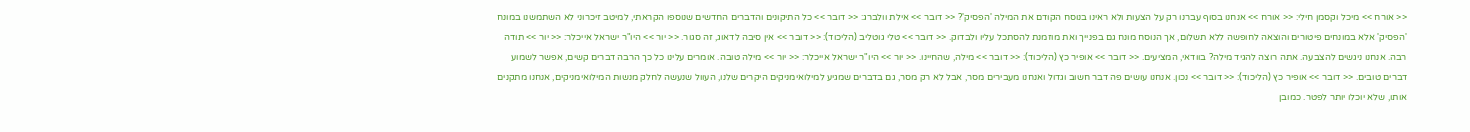<< אורח >> מיכל וקסמן חילי: << אורח >> אנחנו בסוף עברנו רק על הצעות ולא ראינו בנוסח הקודם את המילה 'הפסיק'? << דובר >> אילת וולברג: << דובר >> כל התיקונים והדברים החדשים שנוספו הקראתי, למיטב זיכרוני לא השתמשנו במונח 'הפסיק' אלא במונחים פיטורים והוצאה לחופשה ללא תשלום, אך הנוסח מונח גם בפנייך ואת מוזמנת להסתכל עליו ולבדוק. << דובר >> טלי גוטליב (הליכוד): << דובר >> אין סיבה לדאוג, זה סגור. << יור >> היו"ר ישראל אייכלר: << יור >> תודה רבה. אנחנו ניגשים להצבעה. אתה רוצה להגיד מילה? בוודאי, המציעים. << דובר >> אופיר כץ (הליכוד): << דובר >> מילה, שהחיינו. << יור >> היו"ר ישראל אייכלר: << יור >> מילה טובה. אומרים עלינו כל כך הרבה דברים קשים, אפשר לשמוע דברים טובים. << דובר >> אופיר כץ (הליכוד): << דובר >> נכון. אנחנו עושים פה דבר חשוב וגדול ואנחנו מעבירים מסר, אבל לא רק מסר, גם בדברים שמגיע למילואימניקים היקרים שלנו, העוול שנעשה לחלק מנשות המילואימניקים, אנחנו מתקנים אותו, שלא יוכלו יותר לפטר. כמובן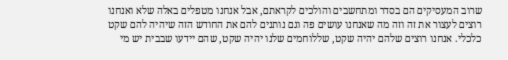שרוב המעסיקים הם בסדר ומתחשבים והולכים לקראתם, אבל אנחנו מטפלים באלה שלא ואנחנו רוצים לעצור את זה וזה מה שאנחנו עושים פה וגם נותנים להם את החודש הזה שיהיה להם שקט כלכלי. אנחנו רוצים שלהם יהיה שקט, שללוחמים שלנו יהיה שקט, שהם יידעו שבבית יש מי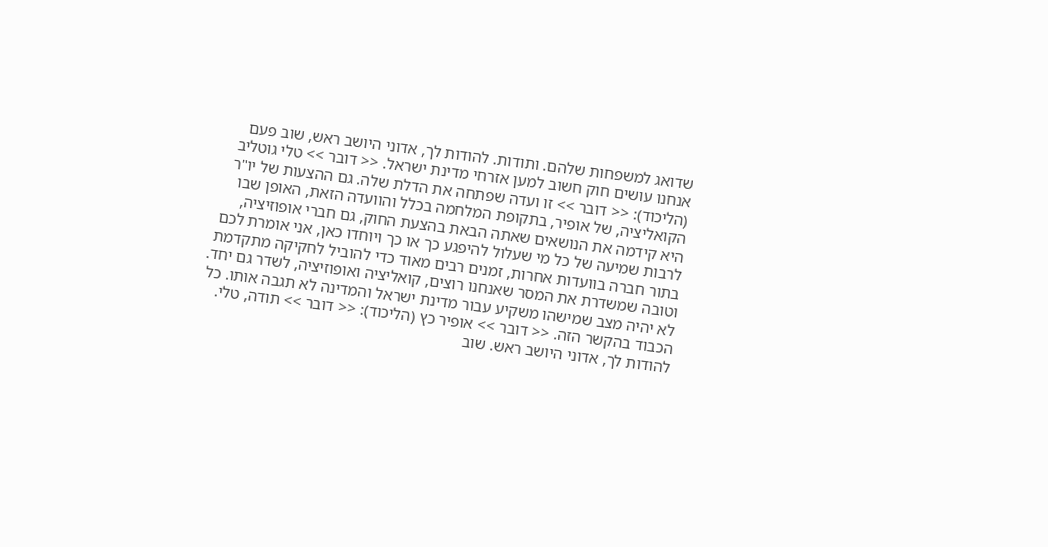שדואג למשפחות שלהם. ותודות. להודות לך, אדוני היושב ראש, שוב פעם אנחנו עושים חוק חשוב למען אזרחי מדינת ישראל. << דובר >> טלי גוטליב (הליכוד): << דובר >> זו ועדה שפתחה את הדלת שלה. גם ההצעות של יו"ר הקואליציה, של אופיר, בתקופת המלחמה בכלל והוועדה הזאת, האופן שבו היא קידמה את הנושאים שאתה הבאת בהצעת החוק, גם חברי אופוזיציה, לרבות שמיעה של כל מי שעלול להיפגע כך או כך ויוחדו כאן, אני אומרת לכם בתור חברה בוועדות אחרות, זמנים רבים מאוד כדי להוביל לחקיקה מתקדמת וטובה שמשדרת את המסר שאנחנו רוצים, קואליציה ואופוזיציה, לשדר גם יחד. לא יהיה מצב שמישהו משקיע עבור מדינת ישראל והמדינה לא תגבה אותו. כל הכבוד בהקשר הזה. << דובר >> אופיר כץ (הליכוד): << דובר >> תודה, טלי. להודות לך, אדוני היושב ראש. שוב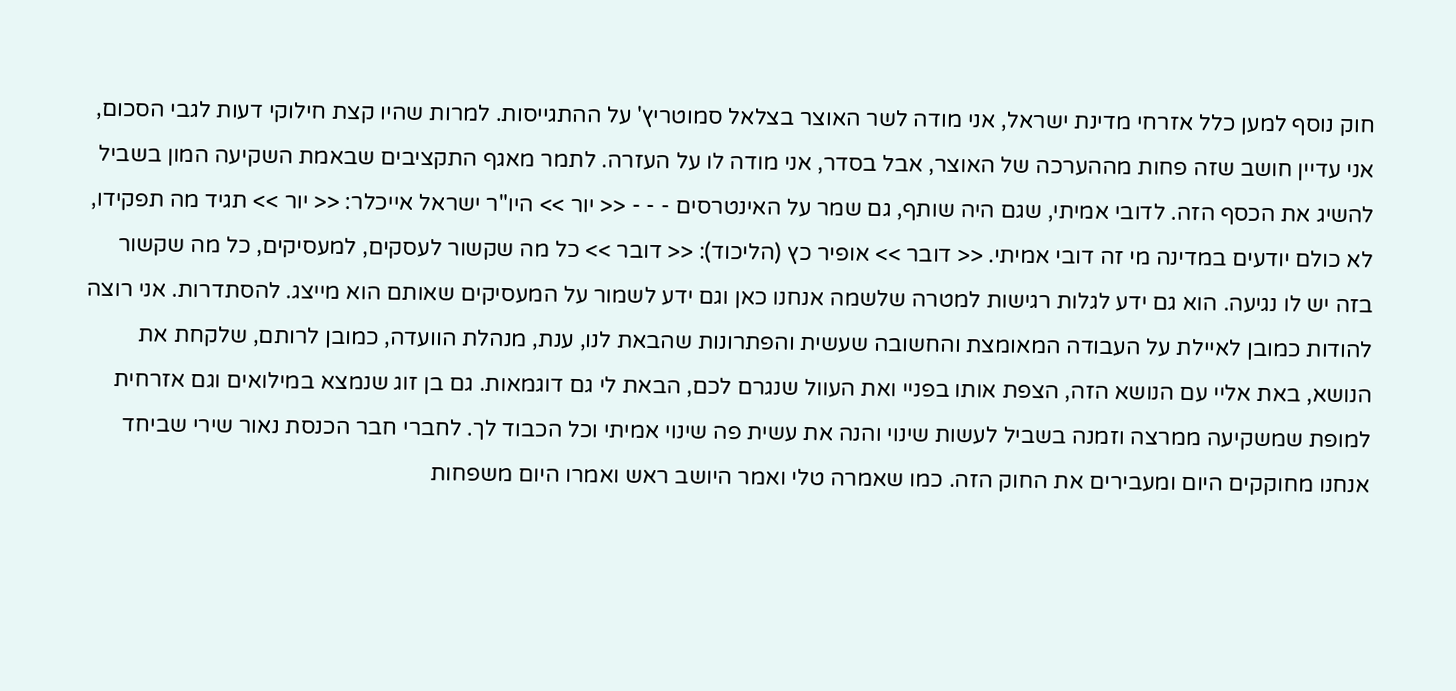חוק נוסף למען כלל אזרחי מדינת ישראל, אני מודה לשר האוצר בצלאל סמוטריץ' על ההתגייסות. למרות שהיו קצת חילוקי דעות לגבי הסכום, אני עדיין חושב שזה פחות מההערכה של האוצר, אבל בסדר, אני מודה לו על העזרה. לתמר מאגף התקציבים שבאמת השקיעה המון בשביל להשיג את הכסף הזה. לדובי אמיתי, שגם היה שותף, גם שמר על האינטרסים - - - << יור >> היו"ר ישראל אייכלר: << יור >> תגיד מה תפקידו, לא כולם יודעים במדינה מי זה דובי אמיתי. << דובר >> אופיר כץ (הליכוד): << דובר >> כל מה שקשור לעסקים, למעסיקים, כל מה שקשור בזה יש לו נגיעה. הוא גם ידע לגלות רגישות למטרה שלשמה אנחנו כאן וגם ידע לשמור על המעסיקים שאותם הוא מייצג. להסתדרות. אני רוצה להודות כמובן לאיילת על העבודה המאומצת והחשובה שעשית והפתרונות שהבאת לנו, ענת, מנהלת הוועדה, כמובן לרותם, שלקחת את הנושא, באת אליי עם הנושא הזה, הצפת אותו בפניי ואת העוול שנגרם לכם, הבאת לי גם דוגמאות. גם בן זוג שנמצא במילואים וגם אזרחית למופת שמשקיעה ממרצה וזמנה בשביל לעשות שינוי והנה את עשית פה שינוי אמיתי וכל הכבוד לך. לחברי חבר הכנסת נאור שירי שביחד אנחנו מחוקקים היום ומעבירים את החוק הזה. כמו שאמרה טלי ואמר היושב ראש ואמרו היום משפחות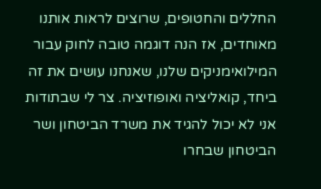החללים והחטופים, שרוצים לראות אותנו מאוחדים, אז הנה דוגמה טובה לחוק עבור המילואימניקים שלנו, שאנחנו עושים את זה ביחד, קואליציה ואופוזיציה. צר לי שבתודות אני לא יכול להגיד את משרד הביטחון ושר הביטחון שבחרו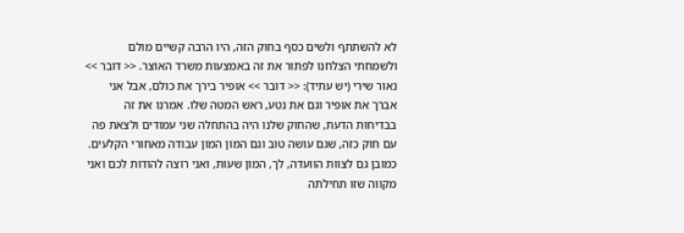לא להשתתף ולשים כסף בחוק הזה, היו הרבה קשיים מולם ולשמחתי הצלחנו לפתור את זה באמצעות משרד האוצר. << דובר >> נאור שירי (יש עתיד): << דובר >> אופיר בירך את כולם, אבל אני אברך את אופיר וגם את נטע, ראש המטה שלו. אמרנו את זה בבדיחות הדעת, שהחוק שלנו היה בהתחלה שני עמודים ולצאת פה עם חוק כזה, שגם עושה טוב וגם המון המון עבודה מאחורי הקלעים. כמובן גם לצוות הוועדה, לך, המון שעות, ואני רוצה להודות לכם ואני מקווה שזו תחילתה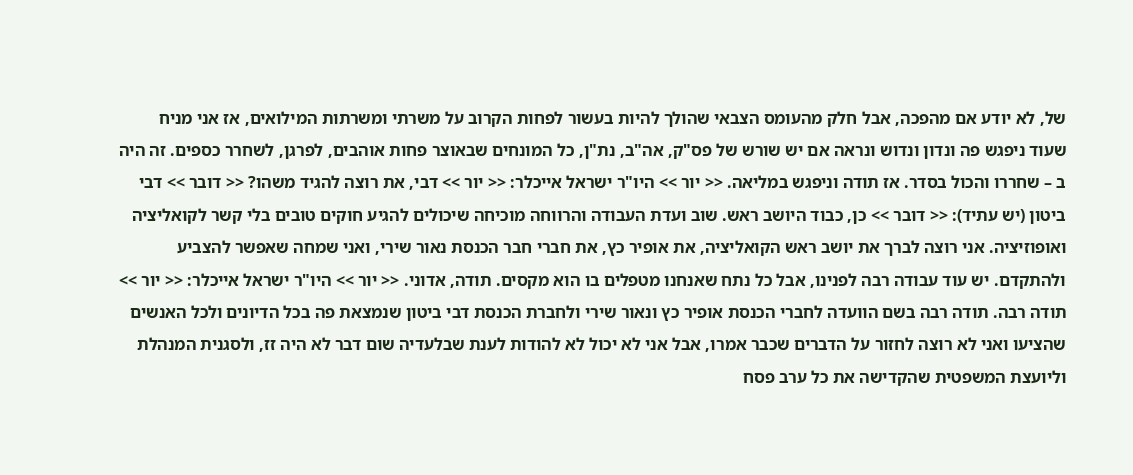של, לא יודע אם מהפכה, אבל חלק מהעומס הצבאי שהולך להיות בעשור לפחות הקרוב על משרתי ומשרתות המילואים, אז אני מניח שעוד ניפגש פה ונדון ונדוש ונראה אם יש שורש של פס"ק, אה"ב, נת"ן, כל המונחים שבאוצר פחות אוהבים, לפרגן, לשחרר כספים. זה היה ב – שחררו והכול בסדר. אז תודה וניפגש במליאה. << יור >> היו"ר ישראל אייכלר: << יור >> דבי, את רוצה להגיד משהו? << דובר >> דבי ביטון (יש עתיד): << דובר >> כן, כבוד היושב ראש. שוב ועדת העבודה והרווחה מוכיחה שיכולים להגיע חוקים טובים בלי קשר לקואליציה ואופוזיציה. אני רוצה לברך את יושב ראש הקואליציה, את אופיר כץ, את חברי חבר הכנסת נאור שירי, ואני שמחה שאפשר להצביע ולהתקדם. יש עוד עבודה רבה לפנינו, אבל כל נתח שאנחנו מטפלים בו הוא מקסים. תודה, אדוני. << יור >> היו"ר ישראל אייכלר: << יור >> תודה רבה. תודה רבה בשם הוועדה לחברי הכנסת אופיר כץ ונאור שירי ולחברת הכנסת דבי ביטון שנמצאת פה בכל הדיונים ולכל האנשים שהציעו ואני לא רוצה לחזור על הדברים שכבר אמרו, אבל אני לא יכול לא להודות לענת שבלעדיה שום דבר לא היה זז, ולסגנית המנהלת וליועצת המשפטית שהקדישה את כל ערב פסח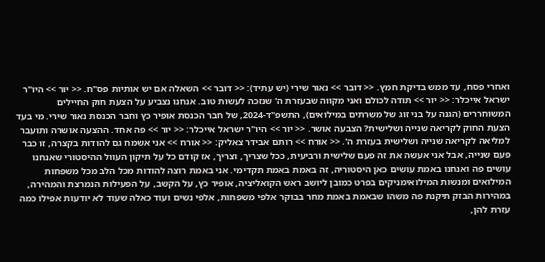ואחרי פסח, עד ממש בדיקת חמץ. << דובר >> נאור שירי (יש עתיד): << דובר >> השאלה אם יש אותיות פס"ח. << יור >> היו"ר ישראל אייכלר: << יור >> תודה לכולם ואני מקווה שבעזרת ה' שנזכה לעשות טוב. אנחנו נצביע על הצעת חוק החיילים המשוחררים (הגנה על בני זוג של משרתים במילואים), התשפ"ד-2024, של חבר הכנסת אופיר כץ וחבר הכנסת נאור שירי. מי בעד הצעת החוק לקריאה שנייה ושלישית? הצבעה אושר. << יור >> היו"ר ישראל אייכלר: << יור >> פה אחד. ההצעה אושרה ותועבר למליאה לקריאה שנייה ושלישית בעזרת ה'. << אורח >> רותם אבידר צאליק: << אורח >> אני אשמח גם להודות בקצרה, זו כבר פעם שנייה, אבל אני אעשה את זה פעם שלישית ורביעית, ככל שצריך, וצריך, אז קודם כל על תיקון העוול ההיסטורי שאנחנו עושים פה ואנחנו באמת עושים כאן היסטוריה, זה באמת באמת תקדימי. אני באמת רוצה להודות מכל הלב מכל משפחות המילואים ומנשות המילואימניקים בפרט כמובן ליושב ראש הקואליציה, אופיר כץ, על הקשב, על הפעילות הנמרצת והמהירה, במהירות הבזק תיקנת פה משהו שבאמת באמת מחר בבוקר אלפי משפחות, אלפי נשים ועוד כאלה שעוד לא יודעות אפילו כמה עזרת להן,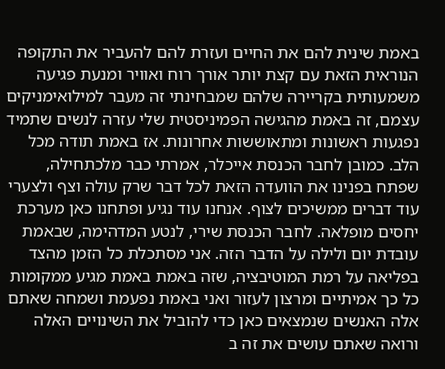באמת שינית להם את החיים ועזרת להם להעביר את התקופה הנוראית הזאת עם קצת יותר אורך רוח ואוויר ומנעת פגיעה משמעותית בקריירה שלהם שמבחינתי זה מעבר למילואימניקים עצמם, זה באמת מהגישה הפמיניסטית שלי עזרה לנשים שתמיד נפגעות ראשונות ומתאוששות אחרונות. אז באמת תודה מכל הלב. כמובן לחבר הכנסת אייכלר, אמרתי כבר מלכתחילה, שפתח בפנינו את הוועדה הזאת לכל דבר שרק עולה וצף ולצערי עוד דברים ממשיכים לצוף. אנחנו עוד נגיע ופתחנו כאן מערכת יחסים מופלאה. לחבר הכנסת שירי, לנטע המדהימה, שבאמת עובדת יום ולילה על הדבר הזה. אני מסתכלת כל הזמן מהצד בפליאה על רמת המוטיבציה, שזה באמת באמת מגיע ממקומות כל כך אמיתיים ומרצון לעזור ואני באמת נפעמת ושמחה שאתם אלה האנשים שנמצאים כאן כדי להוביל את השינויים האלה ורואה שאתם עושים את זה ב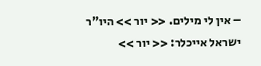– אין לי מילים. << יור >> היו"ר ישראל אייכלר: << יור >>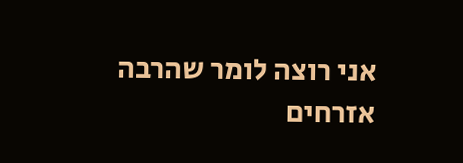אני רוצה לומר שהרבה אזרחים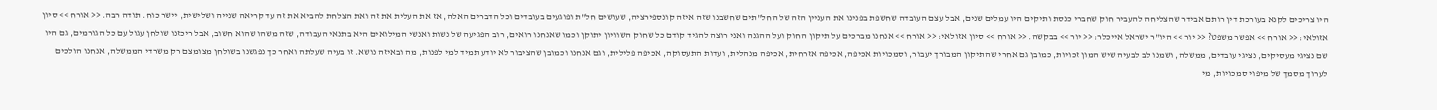היו צריכים לקנא בעורכת דין רותם אבידר שהצליחה להעביר חוק שחברי כנסת ותיקים היו עמלים שנים, אבל עצם העובדה שחשפת בפנינו את העניין הזה של החל"תים שחשבנו שזה איזה קונספירציה, שעושים חל"ת ופוגעים בעובדים וכל הדברים האלה, אז את העלית את זה ואת הצלחת להביא את זה עד קריאה שנייה ושלישית, יישר כוח. תודה רבה. << אורח >> סיון אזולאי: << אורח >> אפשר משפט? << יור >> היו"ר ישראל אייכלר: << יור >> בבקשה. << אורח >> סיון אזולאי: << אורח >> אנחנו מברכים על תיקון החוק ועל ההגנה ואני רוצה להגיד קודם כל שחוק השוויון יתוקן וכמו שאנחנו רואים, רוב הפגיעה של נשות ואנשי המילואים היא בתנאי העבודה, שזה משהו שהוא חשוב, אבל ריכזנו שולחן עגול עם כל הגורמים, גם היו שם נציגי מעסיקים, נציגי עובדים, ממשלה, ושמנו לב לבעיה שיש המון זכויות, כמובן גם אחרי שהתיקון המבורך יעבור, וסמכויות אכיפה, אכיפה אזרחית, אכיפה מנהלית, ועדות התעסוקה, אכיפה פלילית, וגם אנחנו וכמובן שהציבור לא יודע תמיד למי לפנות, מה ובאיזה נושא. זו בעיה שעלתה ואחר כך נפגשנו בשולחן מצומצם רק משרדי הממשלה, אנחנו הולכים לערוך מסמך של מיפוי סמכויות, מי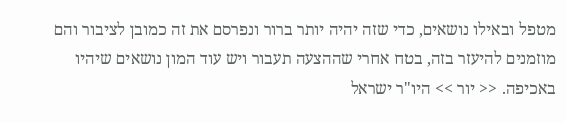מטפל ובאילו נושאים, כדי שזה יהיה יותר ברור ונפרסם את זה כמובן לציבור והם מוזמנים להיעזר בזה, בטח אחרי שההצעה תעבור ויש עוד המון נושאים שיהיו באכיפה. << יור >> היו"ר ישראל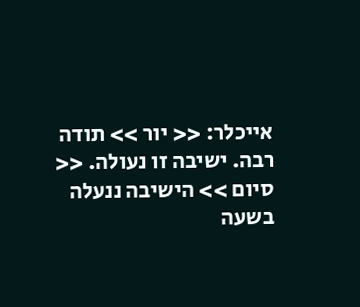אייכלר: << יור >> תודה רבה. ישיבה זו נעולה. << סיום >> הישיבה ננעלה בשעה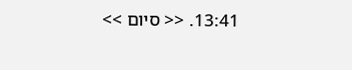13:41. << סיום >>